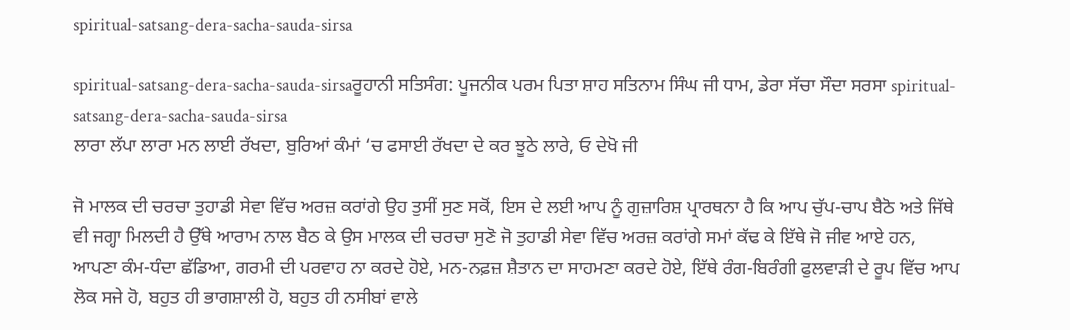spiritual-satsang-dera-sacha-sauda-sirsa

spiritual-satsang-dera-sacha-sauda-sirsaਰੂਹਾਨੀ ਸਤਿਸੰਗ: ਪੂਜਨੀਕ ਪਰਮ ਪਿਤਾ ਸ਼ਾਹ ਸਤਿਨਾਮ ਸਿੰਘ ਜੀ ਧਾਮ, ਡੇਰਾ ਸੱਚਾ ਸੌਦਾ ਸਰਸਾ spiritual-satsang-dera-sacha-sauda-sirsa
ਲਾਰਾ ਲੱਪਾ ਲਾਰਾ ਮਨ ਲਾਈ ਰੱਖਦਾ, ਬੁਰਿਆਂ ਕੰਮਾਂ ‘ਚ ਫਸਾਈ ਰੱਖਦਾ ਦੇ ਕਰ ਝੂਠੇ ਲਾਰੇ, ਓ ਦੇਖੋ ਜੀ

ਜੋ ਮਾਲਕ ਦੀ ਚਰਚਾ ਤੁਹਾਡੀ ਸੇਵਾ ਵਿੱਚ ਅਰਜ਼ ਕਰਾਂਗੇ ਉਹ ਤੁਸੀਂ ਸੁਣ ਸਕੋਂ, ਇਸ ਦੇ ਲਈ ਆਪ ਨੂੰ ਗੁਜ਼ਾਰਿਸ਼ ਪ੍ਰਾਰਥਨਾ ਹੈ ਕਿ ਆਪ ਚੁੱਪ-ਚਾਪ ਬੈਠੋ ਅਤੇ ਜਿੱਥੇ ਵੀ ਜਗ੍ਹਾ ਮਿਲਦੀ ਹੈ ਉੱਥੇ ਆਰਾਮ ਨਾਲ ਬੈਠ ਕੇ ਉਸ ਮਾਲਕ ਦੀ ਚਰਚਾ ਸੁਣੋ ਜੋ ਤੁਹਾਡੀ ਸੇਵਾ ਵਿੱਚ ਅਰਜ਼ ਕਰਾਂਗੇ ਸਮਾਂ ਕੱਢ ਕੇ ਇੱਥੇ ਜੋ ਜੀਵ ਆਏ ਹਨ, ਆਪਣਾ ਕੰਮ-ਧੰਦਾ ਛੱਡਿਆ, ਗਰਮੀ ਦੀ ਪਰਵਾਹ ਨਾ ਕਰਦੇ ਹੋਏ, ਮਨ-ਨਫ਼ਜ਼ ਸ਼ੈਤਾਨ ਦਾ ਸਾਹਮਣਾ ਕਰਦੇ ਹੋਏ, ਇੱਥੇ ਰੰਗ-ਬਿਰੰਗੀ ਫੁਲਵਾੜੀ ਦੇ ਰੂਪ ਵਿੱਚ ਆਪ ਲੋਕ ਸਜੇ ਹੋ, ਬਹੁਤ ਹੀ ਭਾਗਸ਼ਾਲੀ ਹੋ, ਬਹੁਤ ਹੀ ਨਸੀਬਾਂ ਵਾਲੇ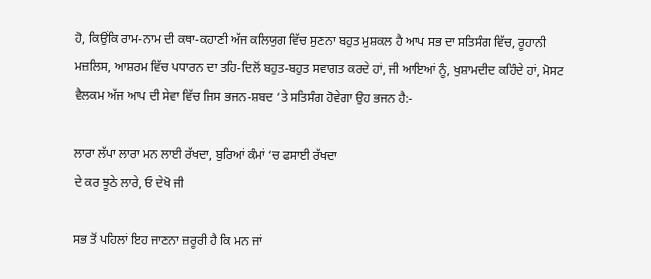ਹੋ, ਕਿਉਂਕਿ ਰਾਮ-ਨਾਮ ਦੀ ਕਥਾ-ਕਹਾਣੀ ਅੱਜ ਕਲਿਯੁਗ ਵਿੱਚ ਸੁਣਨਾ ਬਹੁਤ ਮੁਸ਼ਕਲ ਹੈ ਆਪ ਸਭ ਦਾ ਸਤਿਸੰਗ ਵਿੱਚ, ਰੂਹਾਨੀ ਮਜ਼ਲਿਸ, ਆਸ਼ਰਮ ਵਿੱਚ ਪਧਾਰਨ ਦਾ ਤਹਿ-ਦਿਲੋਂ ਬਹੁਤ-ਬਹੁਤ ਸਵਾਗਤ ਕਰਦੇ ਹਾਂ, ਜੀ ਆਇਆਂ ਨੂੰ, ਖੁਸ਼ਾਮਦੀਦ ਕਹਿੰਦੇ ਹਾਂ, ਮੋਸਟ ਵੈਲਕਮ ਅੱਜ ਆਪ ਦੀ ਸੇਵਾ ਵਿੱਚ ਜਿਸ ਭਜਨ-ਸ਼ਬਦ ‘ਤੇ ਸਤਿਸੰਗ ਹੋਵੇਗਾ ਉਹ ਭਜਨ ਹੈ:-

ਲਾਰਾ ਲੱਪਾ ਲਾਰਾ ਮਨ ਲਾਈ ਰੱਖਦਾ, ਬੁਰਿਆਂ ਕੰਮਾਂ ‘ਚ ਫਸਾਈ ਰੱਖਦਾ
ਦੇ ਕਰ ਝੂਠੇ ਲਾਰੇ, ਓ ਦੇਖੋ ਜੀ

ਸਭ ਤੋਂ ਪਹਿਲਾਂ ਇਹ ਜਾਣਨਾ ਜ਼ਰੂਰੀ ਹੈ ਕਿ ਮਨ ਜਾਂ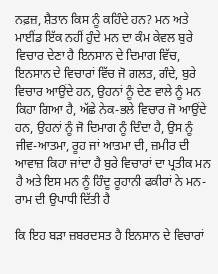ਨਫ਼ਜ਼, ਸ਼ੈਤਾਨ ਕਿਸ ਨੂੰ ਕਹਿੰਦੇ ਹਨ? ਮਨ ਅਤੇ ਮਾਈਂਡ ਇੱਕ ਨਹੀਂ ਹੁੰਦੇ ਮਨ ਦਾ ਕੰਮ ਕੇਵਲ ਬੁਰੇ ਵਿਚਾਰ ਦੇਣਾ ਹੈ ਇਨਸਾਨ ਦੇ ਦਿਮਾਗ ਵਿੱਚ, ਇਨਸਾਨ ਦੇ ਵਿਚਾਰਾਂ ਵਿੱਚ ਜੋ ਗਲਤ, ਗੰਦੇ, ਬੁਰੇ ਵਿਚਾਰ ਆਉਂਦੇ ਹਨ, ਉਹਨਾਂ ਨੂੰ ਦੇਣ ਵਾਲੇ ਨੂੰ ਮਨ ਕਿਹਾ ਗਿਆ ਹੈ, ਅੱਛੇ ਨੇਕ-ਭਲੇ ਵਿਚਾਰ ਜੋ ਆਉਂਦੇ ਹਨ, ਉਹਨਾਂ ਨੂੰ ਜੋ ਦਿਮਾਗ ਨੂੰ ਦਿੰਦਾ ਹੈ, ਉਸ ਨੂੰ ਜੀਵ-ਆਤਮਾ, ਰੂਹ ਜਾਂ ਆਤਮਾ ਦੀ, ਜ਼ਮੀਰ ਦੀ ਆਵਾਜ਼ ਕਿਹਾ ਜਾਂਦਾ ਹੈ ਬੁਰੇ ਵਿਚਾਰਾਂ ਦਾ ਪ੍ਰਤੀਕ ਮਨ ਹੈ ਅਤੇ ਇਸ ਮਨ ਨੂੰ ਹਿੰਦੂ ਰੂਹਾਨੀ ਫਕੀਰਾਂ ਨੇ ਮਨ-ਰਾਮ ਦੀ ਉਪਾਧੀ ਦਿੱਤੀ ਹੈ

ਕਿ ਇਹ ਬੜਾ ਜ਼ਬਰਦਸਤ ਹੈ ਇਨਸਾਨ ਦੇ ਵਿਚਾਰਾਂ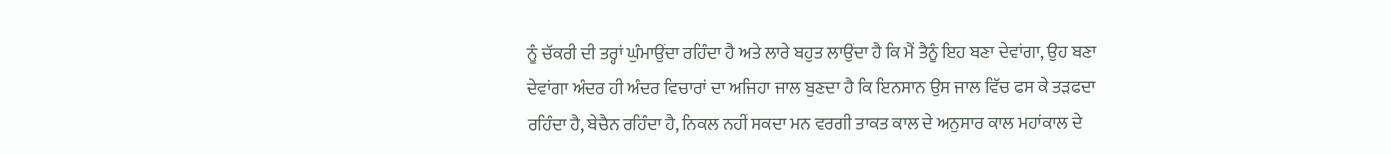ਨੂੰ ਚੱਕਰੀ ਦੀ ਤਰ੍ਹਾਂ ਘੁੰਮਾਉਂਦਾ ਰਹਿੰਦਾ ਹੈ ਅਤੇ ਲਾਰੇ ਬਹੁਤ ਲਾਉਂਦਾ ਹੈ ਕਿ ਮੈਂ ਤੈਨੂੰ ਇਹ ਬਣਾ ਦੇਵਾਂਗਾ, ਉਹ ਬਣਾ ਦੇਵਾਂਗਾ ਅੰਦਰ ਹੀ ਅੰਦਰ ਵਿਚਾਰਾਂ ਦਾ ਅਜਿਹਾ ਜਾਲ ਬੁਣਦਾ ਹੈ ਕਿ ਇਨਸਾਨ ਉਸ ਜਾਲ ਵਿੱਚ ਫਸ ਕੇ ਤੜਫਦਾ ਰਹਿੰਦਾ ਹੈ, ਬੇਚੈਨ ਰਹਿੰਦਾ ਹੈ, ਨਿਕਲ ਨਹੀਂ ਸਕਦਾ ਮਨ ਵਰਗੀ ਤਾਕਤ ਕਾਲ ਦੇ ਅਨੁਸਾਰ ਕਾਲ ਮਹਾਂਕਾਲ ਦੇ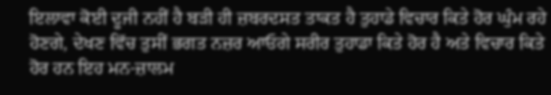ਇਲਾਵਾ ਕੋਈ ਦੂਜੀ ਨਹੀਂ ਹੈ ਬੜੀ ਹੀ ਜ਼ਬਰਦਸਤ ਤਾਕਤ ਹੈ ਤੁਹਾਡੇ ਵਿਚਾਰ ਕਿਤੇ ਹੋਰ ਘੁੰਮ ਰਹੇ ਹੋਣਗੇ, ਦੇਖਣ ਵਿੱਚ ਤੁਸੀਂ ਭਗਤ ਨਜ਼ਰ ਆਓਗੇ ਸਰੀਰ ਤੁਹਾਡਾ ਕਿਤੇ ਹੋਰ ਹੈ ਅਤੇ ਵਿਚਾਰ ਕਿਤੇ ਹੋਰ ਹਨ ਇਹ ਮਨ-ਜ਼ਾਲਮ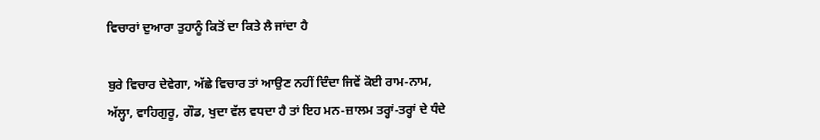ਵਿਚਾਰਾਂ ਦੁਆਰਾ ਤੁਹਾਨੂੰ ਕਿਤੋਂ ਦਾ ਕਿਤੇ ਲੈ ਜਾਂਦਾ ਹੈ

ਬੁਰੇ ਵਿਚਾਰ ਦੇਵੇਗਾ, ਅੱਛੇ ਵਿਚਾਰ ਤਾਂ ਆਉਣ ਨਹੀਂ ਦਿੰਦਾ ਜਿਵੇਂ ਕੋਈ ਰਾਮ-ਨਾਮ, ਅੱਲ੍ਹਾ, ਵਾਹਿਗੁਰੂ, ਗੌਡ, ਖੁਦਾ ਵੱਲ ਵਧਦਾ ਹੈ ਤਾਂ ਇਹ ਮਨ-ਜ਼ਾਲਮ ਤਰ੍ਹਾਂ-ਤਰ੍ਹਾਂ ਦੇ ਧੰਦੇ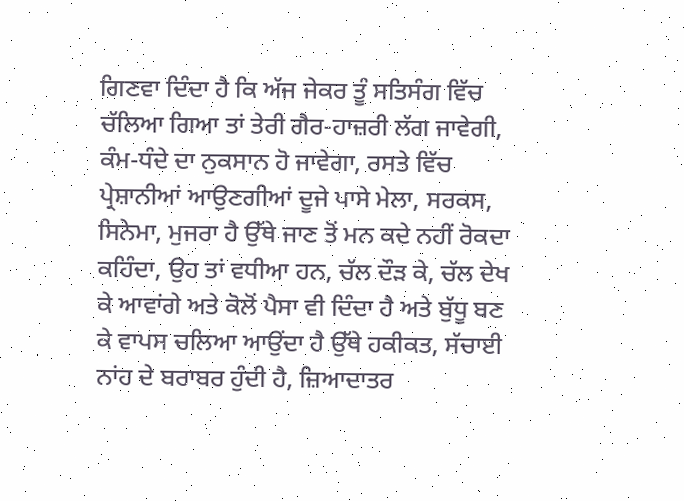ਗਿਣਵਾ ਦਿੰਦਾ ਹੈ ਕਿ ਅੱਜ ਜੇਕਰ ਤੂੰ ਸਤਿਸੰਗ ਵਿੱਚ ਚੱਲਿਆ ਗਿਆ ਤਾਂ ਤੇਰੀ ਗੈਰ-ਹਾਜ਼ਰੀ ਲੱਗ ਜਾਵੇਗੀ, ਕੰਮ-ਧੰਦੇ ਦਾ ਨੁਕਸਾਨ ਹੋ ਜਾਵੇਗਾ, ਰਸਤੇ ਵਿੱਚ ਪ੍ਰੇਸ਼ਾਨੀਆਂ ਆਉਣਗੀਆਂ ਦੂਜੇ ਪਾਸੇ ਮੇਲਾ, ਸਰਕਸ, ਸਿਨੇਮਾ, ਮੁਜਰਾ ਹੈ ਉੱਥੇ ਜਾਣ ਤੋਂ ਮਨ ਕਦੇ ਨਹੀਂ ਰੋਕਦਾ ਕਹਿੰਦਾ, ਉਹ ਤਾਂ ਵਧੀਆ ਹਨ, ਚੱਲ ਦੌੜ ਕੇ, ਚੱਲ ਦੇਖ ਕੇ ਆਵਾਂਗੇ ਅਤੇ ਕੋਲੋਂ ਪੈਸਾ ਵੀ ਦਿੰਦਾ ਹੈ ਅਤੇ ਬੁੱਧੂ ਬਣ ਕੇ ਵਾਪਸ ਚਲਿਆ ਆਉਂਦਾ ਹੈ ਉੱਥੇ ਹਕੀਕਤ, ਸੱਚਾਈ ਨਾਂਹ ਦੇ ਬਰਾਬਰ ਹੁੰਦੀ ਹੈ, ਜ਼ਿਆਦਾਤਰ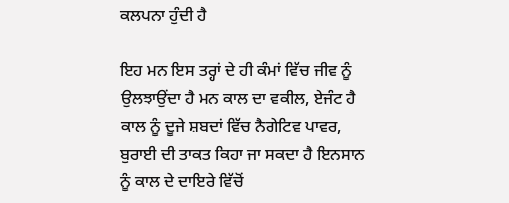ਕਲਪਨਾ ਹੁੰਦੀ ਹੈ

ਇਹ ਮਨ ਇਸ ਤਰ੍ਹਾਂ ਦੇ ਹੀ ਕੰਮਾਂ ਵਿੱਚ ਜੀਵ ਨੂੰ ਉਲਝਾਉਂਦਾ ਹੈ ਮਨ ਕਾਲ ਦਾ ਵਕੀਲ, ਏਜੰਟ ਹੈ ਕਾਲ ਨੂੰ ਦੂਜੇ ਸ਼ਬਦਾਂ ਵਿੱਚ ਨੈਗੇਟਿਵ ਪਾਵਰ, ਬੁਰਾਈ ਦੀ ਤਾਕਤ ਕਿਹਾ ਜਾ ਸਕਦਾ ਹੈ ਇਨਸਾਨ ਨੂੰ ਕਾਲ ਦੇ ਦਾਇਰੇ ਵਿੱਚੋਂ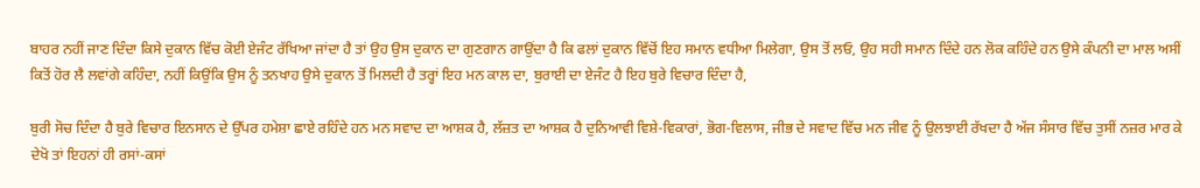ਬਾਹਰ ਨਹੀਂ ਜਾਣ ਦਿੰਦਾ ਕਿਸੇ ਦੁਕਾਨ ਵਿੱਚ ਕੋਈ ਏਜੰਟ ਰੱਖਿਆ ਜਾਂਦਾ ਹੈ ਤਾਂ ਉਹ ਉਸ ਦੁਕਾਨ ਦਾ ਗੁਣਗਾਨ ਗਾਉਂਦਾ ਹੈ ਕਿ ਫਲਾਂ ਦੁਕਾਨ ਵਿੱਚੋਂ ਇਹ ਸਮਾਨ ਵਧੀਆ ਮਿਲੇਗਾ, ਉਸ ਤੋਂ ਲਓ, ਉਹ ਸਹੀ ਸਮਾਨ ਦਿੰਦੇ ਹਨ ਲੋਕ ਕਹਿੰਦੇ ਹਨ ਉਸੇ ਕੰਪਨੀ ਦਾ ਮਾਲ ਅਸੀਂ ਕਿਤੋਂ ਹੋਰ ਲੈ ਲਵਾਂਗੇ ਕਹਿੰਦਾ, ਨਹੀਂ ਕਿਉਂਕਿ ਉਸ ਨੂੰ ਤਨਖਾਹ ਉਸੇ ਦੁਕਾਨ ਤੋਂ ਮਿਲਦੀ ਹੈ ਤਰ੍ਹਾਂ ਇਹ ਮਨ ਕਾਲ ਦਾ, ਬੁਰਾਈ ਦਾ ਏਜੰਟ ਹੈ ਇਹ ਬੁਰੇ ਵਿਚਾਰ ਦਿੰਦਾ ਹੈ,

ਬੁਰੀ ਸੋਚ ਦਿੰਦਾ ਹੈ ਬੁਰੇ ਵਿਚਾਰ ਇਨਸਾਨ ਦੇ ਉੱਪਰ ਹਮੇਸ਼ਾ ਛਾਏ ਰਹਿੰਦੇ ਹਨ ਮਨ ਸਵਾਦ ਦਾ ਆਸ਼ਕ ਹੈ, ਲੱਜ਼ਤ ਦਾ ਆਸ਼ਕ ਹੈ ਦੁਨਿਆਵੀ ਵਿਸ਼ੇ-ਵਿਕਾਰਾਂ, ਭੋਗ-ਵਿਲਾਸ, ਜੀਭ ਦੇ ਸਵਾਦ ਵਿੱਚ ਮਨ ਜੀਵ ਨੂੰ ਉਲਝਾਈ ਰੱਖਦਾ ਹੈ ਅੱਜ ਸੰਸਾਰ ਵਿੱਚ ਤੁਸੀਂ ਨਜ਼ਰ ਮਾਰ ਕੇ ਦੇਖੋ ਤਾਂ ਇਹਨਾਂ ਹੀ ਰਸਾਂ-ਕਸਾਂ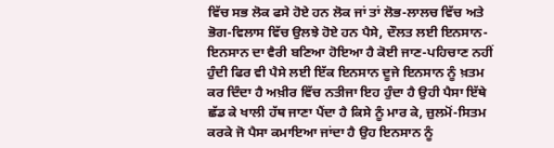ਵਿੱਚ ਸਭ ਲੋਕ ਫਸੇ ਹੋਏ ਹਨ ਲੋਕ ਜਾਂ ਤਾਂ ਲੋਭ-ਲਾਲਚ ਵਿੱਚ ਅਤੇ ਭੋਗ-ਵਿਲਾਸ ਵਿੱਚ ਉਲਝੇ ਹੋਏ ਹਨ ਪੈਸੇ, ਦੌਲਤ ਲਈ ਇਨਸਾਨ-ਇਨਸਾਨ ਦਾ ਵੈਰੀ ਬਣਿਆ ਹੋਇਆ ਹੈ ਕੋਈ ਜਾਣ-ਪਹਿਚਾਣ ਨਹੀਂ ਹੁੰਦੀ ਫਿਰ ਵੀ ਪੈਸੇ ਲਈ ਇੱਕ ਇਨਸਾਨ ਦੂਜੇ ਇਨਸਾਨ ਨੂੰ ਖ਼ਤਮ ਕਰ ਦਿੰਦਾ ਹੈ ਅਖ਼ੀਰ ਵਿੱਚ ਨਤੀਜਾ ਇਹ ਹੁੰਦਾ ਹੈ ਉਹੀ ਪੈਸਾ ਇੱਥੇ ਛੱਡ ਕੇ ਖਾਲੀ ਹੱਥ ਜਾਣਾ ਪੈਂਦਾ ਹੈ ਕਿਸੇ ਨੂੰ ਮਾਰ ਕੇ, ਜ਼ੁਲਮੋਂ-ਸਿਤਮ ਕਰਕੇ ਜੋ ਪੈਸਾ ਕਮਾਇਆ ਜਾਂਦਾ ਹੈ ਉਹ ਇਨਸਾਨ ਨੂੰ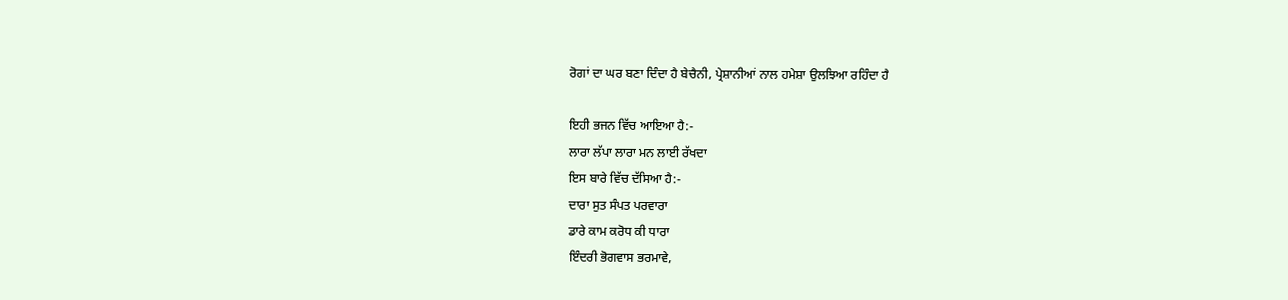ਰੋਗਾਂ ਦਾ ਘਰ ਬਣਾ ਦਿੰਦਾ ਹੈ ਬੇਚੈਨੀ, ਪ੍ਰੇਸ਼ਾਨੀਆਂ ਨਾਲ ਹਮੇਸ਼ਾ ਉਲਝਿਆ ਰਹਿੰਦਾ ਹੈ

ਇਹੀ ਭਜਨ ਵਿੱਚ ਆਇਆ ਹੈ:-
ਲਾਰਾ ਲੱਪਾ ਲਾਰਾ ਮਨ ਲਾਈ ਰੱਖਦਾ
ਇਸ ਬਾਰੇ ਵਿੱਚ ਦੱਸਿਆ ਹੈ:-
ਦਾਰਾ ਸੁਤ ਸੰਪਤ ਪਰਵਾਰਾ
ਡਾਰੇ ਕਾਮ ਕਰੋਧ ਕੀ ਧਾਰਾ
ਇੰਦਰੀ ਭੋਗਵਾਸ ਭਰਮਾਵੇ,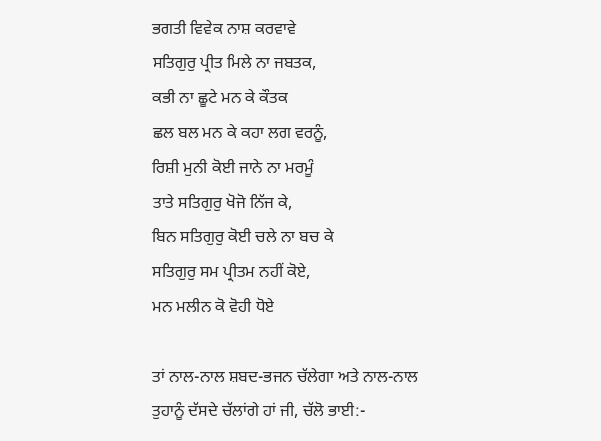ਭਗਤੀ ਵਿਵੇਕ ਨਾਸ਼ ਕਰਵਾਵੇ
ਸਤਿਗੁਰੁ ਪ੍ਰੀਤ ਮਿਲੇ ਨਾ ਜਬਤਕ,
ਕਭੀ ਨਾ ਛੂਟੇ ਮਨ ਕੇ ਕੌਤਕ
ਛਲ ਬਲ ਮਨ ਕੇ ਕਹਾ ਲਗ ਵਰਨੂੰ,
ਰਿਸ਼ੀ ਮੁਨੀ ਕੋਈ ਜਾਨੇ ਨਾ ਮਰਮੂੰ
ਤਾਤੇ ਸਤਿਗੁਰੁ ਖੋਜੋ ਨਿੱਜ ਕੇ,
ਬਿਨ ਸਤਿਗੁਰੁ ਕੋਈ ਚਲੇ ਨਾ ਬਚ ਕੇ
ਸਤਿਗੁਰੁ ਸਮ ਪ੍ਰੀਤਮ ਨਹੀਂ ਕੋਏ,
ਮਨ ਮਲੀਨ ਕੋ ਵੋਹੀ ਧੋਏ

ਤਾਂ ਨਾਲ-ਨਾਲ ਸ਼ਬਦ-ਭਜਨ ਚੱਲੇਗਾ ਅਤੇ ਨਾਲ-ਨਾਲ ਤੁਹਾਨੂੰ ਦੱਸਦੇ ਚੱਲਾਂਗੇ ਹਾਂ ਜੀ, ਚੱਲੋ ਭਾਈ:-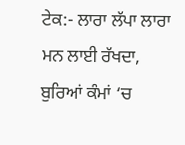ਟੇਕ:- ਲਾਰਾ ਲੱਪਾ ਲਾਰਾ ਮਨ ਲਾਈ ਰੱਖਦਾ,
ਬੁਰਿਆਂ ਕੰਮਾਂ ‘ਚ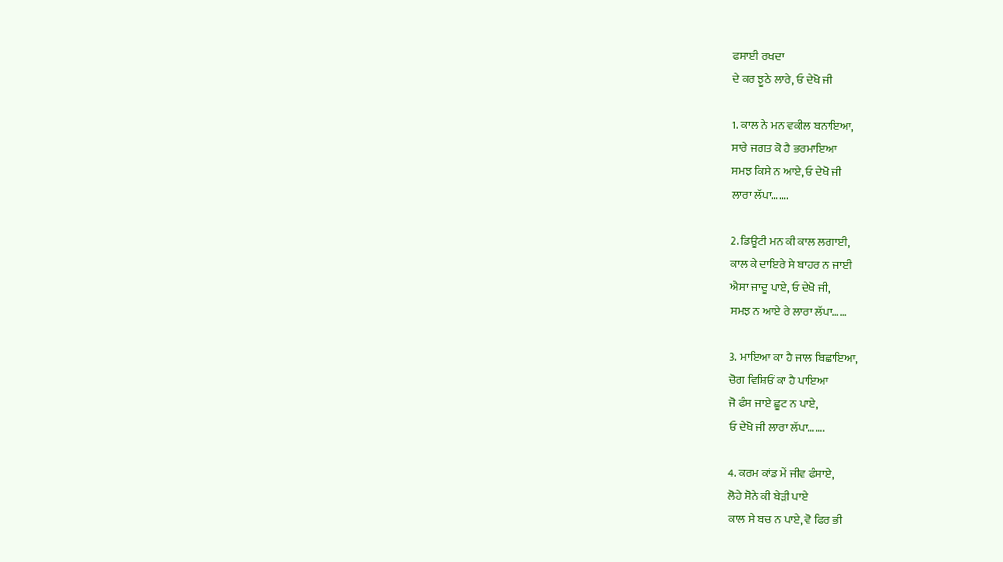ਫਸਾਈ ਰਖਦਾ
ਦੇ ਕਰ ਝੂਠੇ ਲਾਰੇ, ਓ ਦੇਖੋ ਜੀ

1. ਕਾਲ ਨੇ ਮਨ ਵਕੀਲ ਬਨਾਇਆ,
ਸਾਰੇ ਜਗਤ ਕੋ ਹੈ ਭਰਮਾਇਆ
ਸਮਝ ਕਿਸੇ ਨ ਆਏ, ਓ ਦੇਖੋ ਜੀ
ਲਾਰਾ ਲੱਪਾ…….

2. ਡਿਊਟੀ ਮਨ ਕੀ ਕਾਲ ਲਗਾਈ,
ਕਾਲ ਕੇ ਦਾਇਰੇ ਸੇ ਬਾਹਰ ਨ ਜਾਈ
ਐਸਾ ਜਾਦੂ ਪਾਏ, ਓ ਦੇਖੋ ਜੀ,
ਸਮਝ ਨ ਆਏ ਰੇ ਲਾਰਾ ਲੱਪਾ……

3. ਮਾਇਆ ਕਾ ਹੈ ਜਾਲ ਬਿਛਾਇਆ,
ਚੋਗ ਵਿਸ਼ਿਓਂ ਕਾ ਹੈ ਪਾਇਆ
ਜੋ ਫੰਸ ਜਾਏ ਛੂਟ ਨ ਪਾਏ,
ਓ ਦੇਖੋ ਜੀ ਲਾਰਾ ਲੱਪਾ…….

4. ਕਰਮ ਕਾਂਡ ਮੇਂ ਜੀਵ ਫੰਸਾਏ,
ਲੋਹੇ ਸੋਨੇ ਕੀ ਬੇੜੀ ਪਾਏ
ਕਾਲ ਸੇ ਬਚ ਨ ਪਾਏ, ਵੋ ਫਿਰ ਭੀ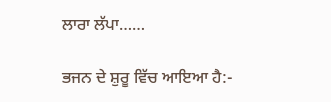ਲਾਰਾ ਲੱਪਾ……

ਭਜਨ ਦੇ ਸ਼ੁਰੂ ਵਿੱਚ ਆਇਆ ਹੈ:-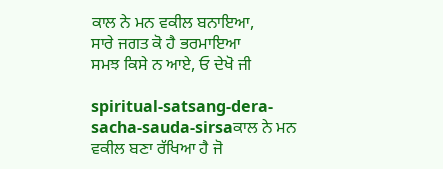ਕਾਲ ਨੇ ਮਨ ਵਕੀਲ ਬਨਾਇਆ,
ਸਾਰੇ ਜਗਤ ਕੋ ਹੈ ਭਰਮਾਇਆ
ਸਮਝ ਕਿਸੇ ਨ ਆਏ, ਓ ਦੇਖੋ ਜੀ

spiritual-satsang-dera-sacha-sauda-sirsaਕਾਲ ਨੇ ਮਨ ਵਕੀਲ ਬਣਾ ਰੱਖਿਆ ਹੈ ਜੋ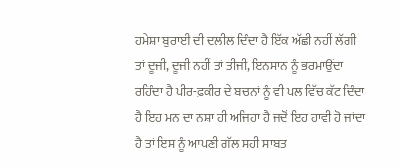ਹਮੇਸ਼ਾ ਬੁਰਾਈ ਦੀ ਦਲੀਲ ਦਿੰਦਾ ਹੈ ਇੱਕ ਅੱਛੀ ਨਹੀਂ ਲੱਗੀ ਤਾਂ ਦੂਜੀ, ਦੂਜੀ ਨਹੀਂ ਤਾਂ ਤੀਜੀ, ਇਨਸਾਨ ਨੂੰ ਭਰਮਾਉਂਦਾ ਰਹਿੰਦਾ ਹੈ ਪੀਰ-ਫ਼ਕੀਰ ਦੇ ਬਚਨਾਂ ਨੂੰ ਵੀ ਪਲ ਵਿੱਚ ਕੱਟ ਦਿੰਦਾ ਹੈ ਇਹ ਮਨ ਦਾ ਨਸ਼ਾ ਹੀ ਅਜਿਹਾ ਹੈ ਜਦੋਂ ਇਹ ਹਾਵੀ ਹੋ ਜਾਂਦਾ ਹੈ ਤਾਂ ਇਸ ਨੂੰ ਆਪਣੀ ਗੱਲ ਸਹੀ ਸਾਬਤ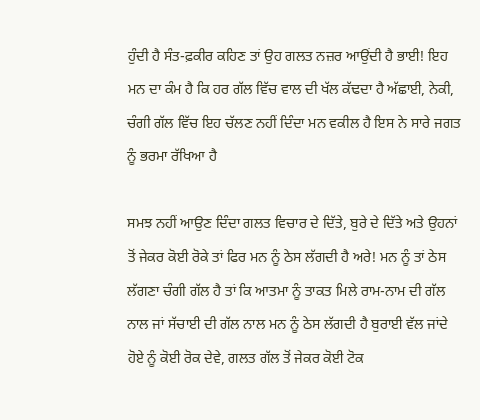ਹੁੰਦੀ ਹੈ ਸੰਤ-ਫ਼ਕੀਰ ਕਹਿਣ ਤਾਂ ਉਹ ਗਲਤ ਨਜ਼ਰ ਆਉਂਦੀ ਹੈ ਭਾਈ! ਇਹ ਮਨ ਦਾ ਕੰਮ ਹੈ ਕਿ ਹਰ ਗੱਲ ਵਿੱਚ ਵਾਲ ਦੀ ਖੱਲ ਕੱਢਦਾ ਹੈ ਅੱਛਾਈ, ਨੇਕੀ, ਚੰਗੀ ਗੱਲ ਵਿੱਚ ਇਹ ਚੱਲਣ ਨਹੀਂ ਦਿੰਦਾ ਮਨ ਵਕੀਲ ਹੈ ਇਸ ਨੇ ਸਾਰੇ ਜਗਤ ਨੂੰ ਭਰਮਾ ਰੱਖਿਆ ਹੈ

ਸਮਝ ਨਹੀਂ ਆਉਣ ਦਿੰਦਾ ਗਲਤ ਵਿਚਾਰ ਦੇ ਦਿੱਤੇ, ਬੁਰੇ ਦੇ ਦਿੱਤੇ ਅਤੇ ਉਹਨਾਂ ਤੋਂ ਜੇਕਰ ਕੋਈ ਰੋਕੇ ਤਾਂ ਫਿਰ ਮਨ ਨੂੰ ਠੇਸ ਲੱਗਦੀ ਹੈ ਅਰੇ! ਮਨ ਨੂੰ ਤਾਂ ਠੇਸ ਲੱਗਣਾ ਚੰਗੀ ਗੱਲ ਹੈ ਤਾਂ ਕਿ ਆਤਮਾ ਨੂੰ ਤਾਕਤ ਮਿਲੇ ਰਾਮ-ਨਾਮ ਦੀ ਗੱਲ ਨਾਲ ਜਾਂ ਸੱਚਾਈ ਦੀ ਗੱਲ ਨਾਲ ਮਨ ਨੂੰ ਠੇਸ ਲੱਗਦੀ ਹੈ ਬੁਰਾਈ ਵੱਲ ਜਾਂਦੇ ਹੋਏ ਨੂੰ ਕੋਈ ਰੋਕ ਦੇਵੇ, ਗਲਤ ਗੱਲ ਤੋਂ ਜੇਕਰ ਕੋਈ ਟੋਕ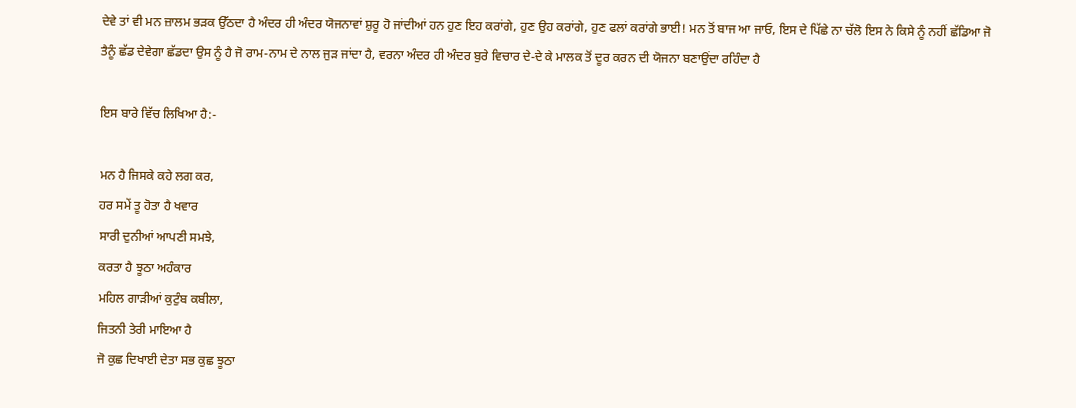ਦੇਵੇ ਤਾਂ ਵੀ ਮਨ ਜ਼ਾਲਮ ਭੜਕ ਉੱਠਦਾ ਹੈ ਅੰਦਰ ਹੀ ਅੰਦਰ ਯੋਜਨਾਵਾਂ ਸ਼ੁਰੂ ਹੋ ਜਾਂਦੀਆਂ ਹਨ ਹੁਣ ਇਹ ਕਰਾਂਗੇ, ਹੁਣ ਉਹ ਕਰਾਂਗੇ, ਹੁਣ ਫਲਾਂ ਕਰਾਂਗੇ ਭਾਈ! ਮਨ ਤੋਂ ਬਾਜ ਆ ਜਾਓ, ਇਸ ਦੇ ਪਿੱਛੇ ਨਾ ਚੱਲੋ ਇਸ ਨੇ ਕਿਸੇ ਨੂੰ ਨਹੀਂ ਛੱਡਿਆ ਜੋ ਤੈਨੂੰ ਛੱਡ ਦੇਵੇਗਾ ਛੱਡਦਾ ਉਸ ਨੂੰ ਹੈ ਜੋ ਰਾਮ-ਨਾਮ ਦੇ ਨਾਲ ਜੁੜ ਜਾਂਦਾ ਹੈ, ਵਰਨਾ ਅੰਦਰ ਹੀ ਅੰਦਰ ਬੁਰੇ ਵਿਚਾਰ ਦੇ-ਦੇ ਕੇ ਮਾਲਕ ਤੋਂ ਦੂਰ ਕਰਨ ਦੀ ਯੋਜਨਾ ਬਣਾਉਂਦਾ ਰਹਿੰਦਾ ਹੈ

ਇਸ ਬਾਰੇ ਵਿੱਚ ਲਿਖਿਆ ਹੈ:-

ਮਨ ਹੈ ਜਿਸਕੇ ਕਹੇ ਲਗ ਕਰ,
ਹਰ ਸਮੇਂ ਤੂ ਹੋਤਾ ਹੈ ਖਵਾਰ
ਸਾਰੀ ਦੁਨੀਆਂ ਆਪਣੀ ਸਮਝੇ,
ਕਰਤਾ ਹੈ ਝੂਠਾ ਅਹੰਕਾਰ
ਮਹਿਲ ਗਾੜੀਆਂ ਕੁਟੁੰਬ ਕਬੀਲਾ,
ਜਿਤਨੀ ਤੇਰੀ ਮਾਇਆ ਹੈ
ਜੋ ਕੁਛ ਦਿਖਾਈ ਦੇਤਾ ਸਭ ਕੁਛ ਝੂਠਾ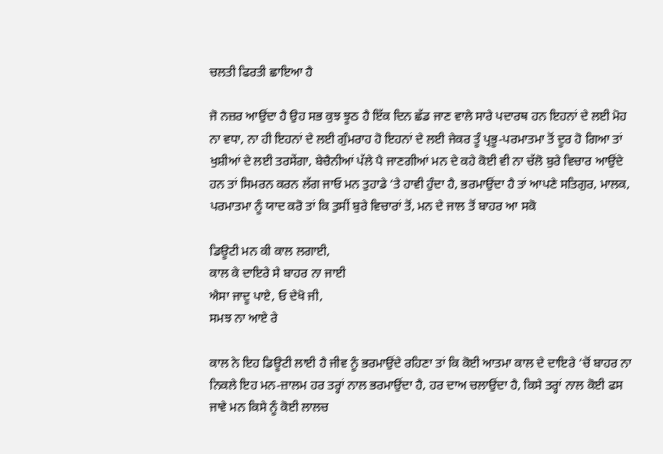ਚਲਤੀ ਫਿਰਤੀ ਛਾਇਆ ਹੈ

ਜੋ ਨਜ਼ਰ ਆਉਂਦਾ ਹੈ ਉਹ ਸਭ ਕੁਝ ਝੂਠ ਹੈ ਇੱਕ ਦਿਨ ਛੱਡ ਜਾਣ ਵਾਲੇ ਸਾਰੇ ਪਦਾਰਥ ਹਨ ਇਹਨਾਂ ਦੇ ਲਈ ਮੋਹ ਨਾ ਵਧਾ, ਨਾ ਹੀ ਇਹਨਾਂ ਦੇ ਲਈ ਗੁੰਮਰਾਹ ਹੋ ਇਹਨਾਂ ਦੇ ਲਈ ਜੇਕਰ ਤੂੰ ਪ੍ਰਭੂ-ਪਰਮਾਤਮਾ ਤੋਂ ਦੂਰ ਹੋ ਗਿਆ ਤਾਂ ਖੁਸ਼ੀਆਂ ਦੇ ਲਈ ਤਰਸੇਂਗਾ, ਬੇਚੈਨੀਆਂ ਪੱਲੇ ਪੈ ਜਾਣਗੀਆਂ ਮਨ ਦੇ ਕਹੇ ਕੋਈ ਵੀ ਨਾ ਚੱਲੋ ਬੁਰੇ ਵਿਚਾਰ ਆਉਂਦੇ ਹਨ ਤਾਂ ਸਿਮਰਨ ਕਰਨ ਲੱਗ ਜਾਓ ਮਨ ਤੁਹਾਡੇ ‘ਤੇ ਹਾਵੀ ਹੁੰਦਾ ਹੈ, ਭਰਮਾਉਂਦਾ ਹੈ ਤਾਂ ਆਪਣੇ ਸਤਿਗੁਰ, ਮਾਲਕ, ਪਰਮਾਤਮਾ ਨੂੰ ਯਾਦ ਕਰੋ ਤਾਂ ਕਿ ਤੁਸੀਂ ਬੁਰੇ ਵਿਚਾਰਾਂ ਤੋਂ, ਮਨ ਦੇ ਜਾਲ ਤੋਂ ਬਾਹਰ ਆ ਸਕੋ

ਡਿਊਟੀ ਮਨ ਕੀ ਕਾਲ ਲਗਾਈ,
ਕਾਲ ਕੇ ਦਾਇਰੇ ਸੇ ਬਾਹਰ ਨਾ ਜਾਈ
ਐਸਾ ਜਾਦੂ ਪਾਏ, ਓ ਦੇਖੋ ਜੀ,
ਸਮਝ ਨਾ ਆਏ ਰੇ

ਕਾਲ ਨੇ ਇਹ ਡਿਊਟੀ ਲਾਈ ਹੈ ਜੀਵ ਨੂੰ ਭਰਮਾਉਂਦੇ ਰਹਿਣਾ ਤਾਂ ਕਿ ਕੋਈ ਆਤਮਾ ਕਾਲ ਦੇ ਦਾਇਰੇ ‘ਚੋਂ ਬਾਹਰ ਨਾ ਨਿਕਲੇ ਇਹ ਮਨ-ਜ਼ਾਲਮ ਹਰ ਤਰ੍ਹਾਂ ਨਾਲ ਭਰਮਾਉਂਦਾ ਹੈ, ਹਰ ਦਾਅ ਚਲਾਉਂਦਾ ਹੈ, ਕਿਸੇ ਤਰ੍ਹਾਂ ਨਾਲ ਕੋਈ ਫਸ ਜਾਵੇ ਮਨ ਕਿਸੇ ਨੂੰ ਕੋਈ ਲਾਲਚ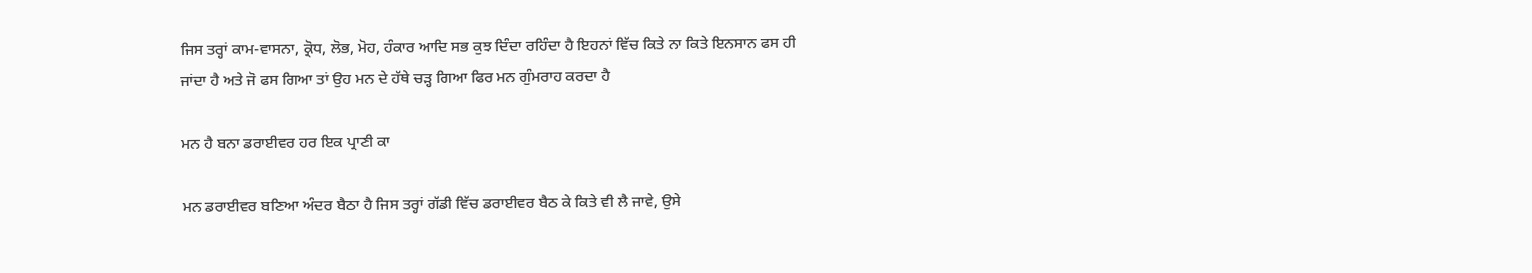ਜਿਸ ਤਰ੍ਹਾਂ ਕਾਮ-ਵਾਸਨਾ, ਕ੍ਰੋਧ, ਲੋਭ, ਮੋਹ, ਹੰਕਾਰ ਆਦਿ ਸਭ ਕੁਝ ਦਿੰਦਾ ਰਹਿੰਦਾ ਹੈ ਇਹਨਾਂ ਵਿੱਚ ਕਿਤੇ ਨਾ ਕਿਤੇ ਇਨਸਾਨ ਫਸ ਹੀ ਜਾਂਦਾ ਹੈ ਅਤੇ ਜੋ ਫਸ ਗਿਆ ਤਾਂ ਉਹ ਮਨ ਦੇ ਹੱਥੇ ਚੜ੍ਹ ਗਿਆ ਫਿਰ ਮਨ ਗੁੰਮਰਾਹ ਕਰਦਾ ਹੈ

ਮਨ ਹੈ ਬਨਾ ਡਰਾਈਵਰ ਹਰ ਇਕ ਪ੍ਰਾਣੀ ਕਾ

ਮਨ ਡਰਾਈਵਰ ਬਣਿਆ ਅੰਦਰ ਬੈਠਾ ਹੈ ਜਿਸ ਤਰ੍ਹਾਂ ਗੱਡੀ ਵਿੱਚ ਡਰਾਈਵਰ ਬੈਠ ਕੇ ਕਿਤੇ ਵੀ ਲੈ ਜਾਵੇ, ਉਸੇ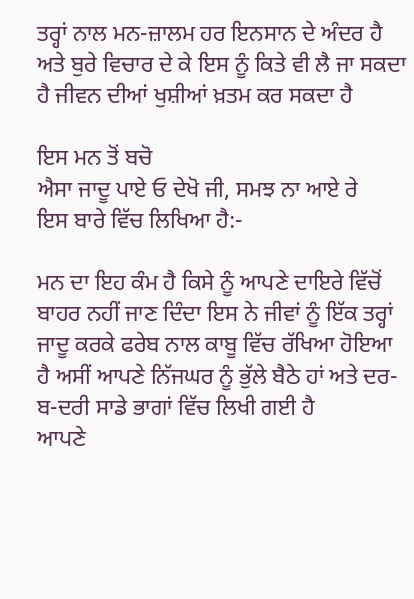ਤਰ੍ਹਾਂ ਨਾਲ ਮਨ-ਜ਼ਾਲਮ ਹਰ ਇਨਸਾਨ ਦੇ ਅੰਦਰ ਹੈ ਅਤੇ ਬੁਰੇ ਵਿਚਾਰ ਦੇ ਕੇ ਇਸ ਨੂੰ ਕਿਤੇ ਵੀ ਲੈ ਜਾ ਸਕਦਾ ਹੈ ਜੀਵਨ ਦੀਆਂ ਖੁਸ਼ੀਆਂ ਖ਼ਤਮ ਕਰ ਸਕਦਾ ਹੈ

ਇਸ ਮਨ ਤੋਂ ਬਚੋ
ਐਸਾ ਜਾਦੂ ਪਾਏ ਓ ਦੇਖੋ ਜੀ, ਸਮਝ ਨਾ ਆਏ ਰੇ
ਇਸ ਬਾਰੇ ਵਿੱਚ ਲਿਖਿਆ ਹੈ:-

ਮਨ ਦਾ ਇਹ ਕੰਮ ਹੈ ਕਿਸੇ ਨੂੰ ਆਪਣੇ ਦਾਇਰੇ ਵਿੱਚੋਂ ਬਾਹਰ ਨਹੀਂ ਜਾਣ ਦਿੰਦਾ ਇਸ ਨੇ ਜੀਵਾਂ ਨੂੰ ਇੱਕ ਤਰ੍ਹਾਂ ਜਾਦੂ ਕਰਕੇ ਫਰੇਬ ਨਾਲ ਕਾਬੂ ਵਿੱਚ ਰੱਖਿਆ ਹੋਇਆ ਹੈ ਅਸੀਂ ਆਪਣੇ ਨਿੱਜਘਰ ਨੂੰ ਭੁੱਲੇ ਬੈਠੇ ਹਾਂ ਅਤੇ ਦਰ-ਬ-ਦਰੀ ਸਾਡੇ ਭਾਗਾਂ ਵਿੱਚ ਲਿਖੀ ਗਈ ਹੈ
ਆਪਣੇ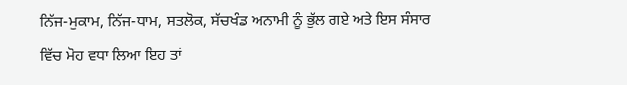ਨਿੱਜ-ਮੁਕਾਮ, ਨਿੱਜ-ਧਾਮ, ਸਤਲੋਕ, ਸੱਚਖੰਡ ਅਨਾਮੀ ਨੂੰ ਭੁੱਲ ਗਏ ਅਤੇ ਇਸ ਸੰਸਾਰ ਵਿੱਚ ਮੋਹ ਵਧਾ ਲਿਆ ਇਹ ਤਾਂ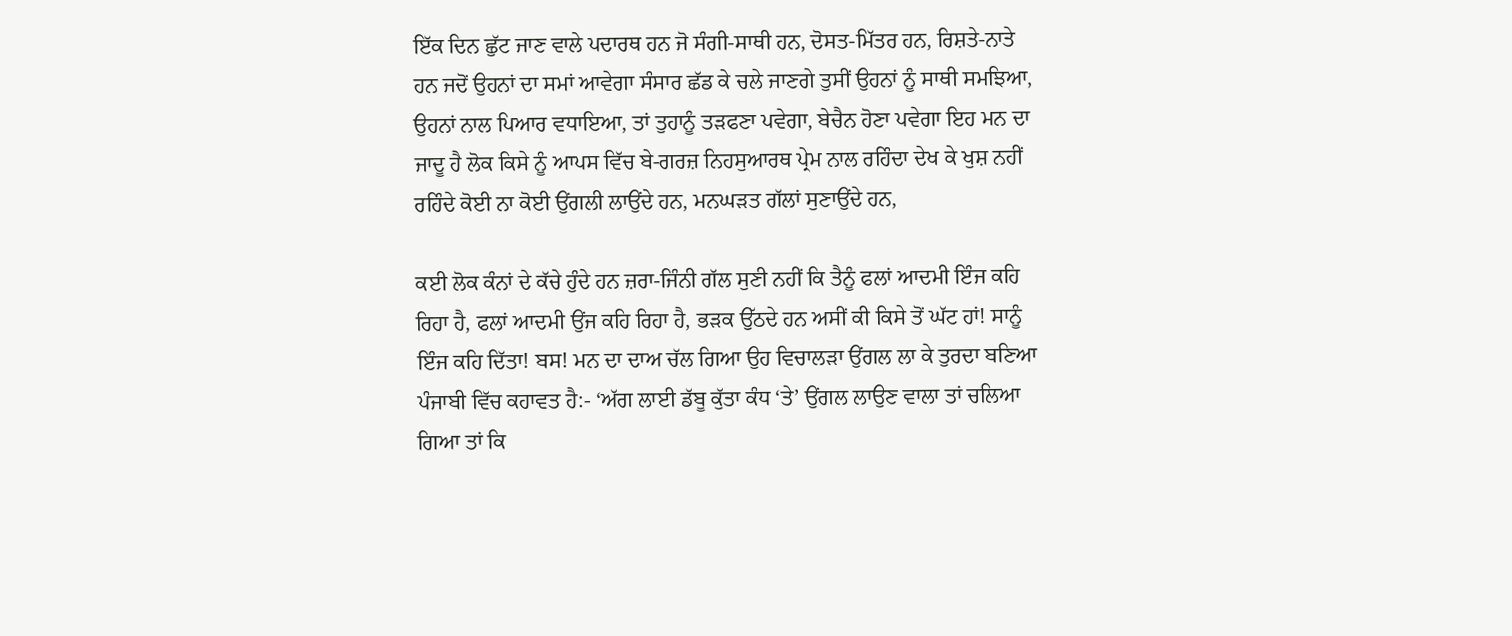ਇੱਕ ਦਿਨ ਛੁੱਟ ਜਾਣ ਵਾਲੇ ਪਦਾਰਥ ਹਨ ਜੋ ਸੰਗੀ-ਸਾਥੀ ਹਨ, ਦੋਸਤ-ਮਿੱਤਰ ਹਨ, ਰਿਸ਼ਤੇ-ਨਾਤੇ ਹਨ ਜਦੋਂ ਉਹਨਾਂ ਦਾ ਸਮਾਂ ਆਵੇਗਾ ਸੰਸਾਰ ਛੱਡ ਕੇ ਚਲੇ ਜਾਣਗੇ ਤੁਸੀਂ ਉਹਨਾਂ ਨੂੰ ਸਾਥੀ ਸਮਝਿਆ, ਉਹਨਾਂ ਨਾਲ ਪਿਆਰ ਵਧਾਇਆ, ਤਾਂ ਤੁਹਾਨੂੰ ਤੜਫਣਾ ਪਵੇਗਾ, ਬੇਚੈਨ ਹੋਣਾ ਪਵੇਗਾ ਇਹ ਮਨ ਦਾ ਜਾਦੂ ਹੈ ਲੋਕ ਕਿਸੇ ਨੂੰ ਆਪਸ ਵਿੱਚ ਬੇ-ਗਰਜ਼ ਨਿਹਸੁਆਰਥ ਪ੍ਰੇਮ ਨਾਲ ਰਹਿੰਦਾ ਦੇਖ ਕੇ ਖੁਸ਼ ਨਹੀਂ ਰਹਿੰਦੇ ਕੋਈ ਨਾ ਕੋਈ ਉਂਗਲੀ ਲਾਉਂਦੇ ਹਨ, ਮਨਘੜਤ ਗੱਲਾਂ ਸੁਣਾਉਂਦੇ ਹਨ,

ਕਈ ਲੋਕ ਕੰਨਾਂ ਦੇ ਕੱਚੇ ਹੁੰਦੇ ਹਨ ਜ਼ਰਾ-ਜਿੰਨੀ ਗੱਲ ਸੁਣੀ ਨਹੀਂ ਕਿ ਤੈਨੂੰ ਫਲਾਂ ਆਦਮੀ ਇੰਜ ਕਹਿ ਰਿਹਾ ਹੈ, ਫਲਾਂ ਆਦਮੀ ਉਂਜ ਕਹਿ ਰਿਹਾ ਹੈ, ਭੜਕ ਉੱਠਦੇ ਹਨ ਅਸੀਂ ਕੀ ਕਿਸੇ ਤੋਂ ਘੱਟ ਹਾਂ! ਸਾਨੂੰ ਇੰਜ ਕਹਿ ਦਿੱਤਾ! ਬਸ! ਮਨ ਦਾ ਦਾਅ ਚੱਲ ਗਿਆ ਉਹ ਵਿਚਾਲੜਾ ਉਂਗਲ ਲਾ ਕੇ ਤੁਰਦਾ ਬਣਿਆ ਪੰਜਾਬੀ ਵਿੱਚ ਕਹਾਵਤ ਹੈ:- ‘ਅੱਗ ਲਾਈ ਡੱਬੂ ਕੁੱਤਾ ਕੰਧ ‘ਤੇ’ ਉਂਗਲ ਲਾਉਣ ਵਾਲਾ ਤਾਂ ਚਲਿਆ ਗਿਆ ਤਾਂ ਕਿ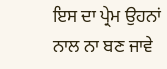ਇਸ ਦਾ ਪ੍ਰੇਮ ਉਹਨਾਂ ਨਾਲ ਨਾ ਬਣ ਜਾਵੇ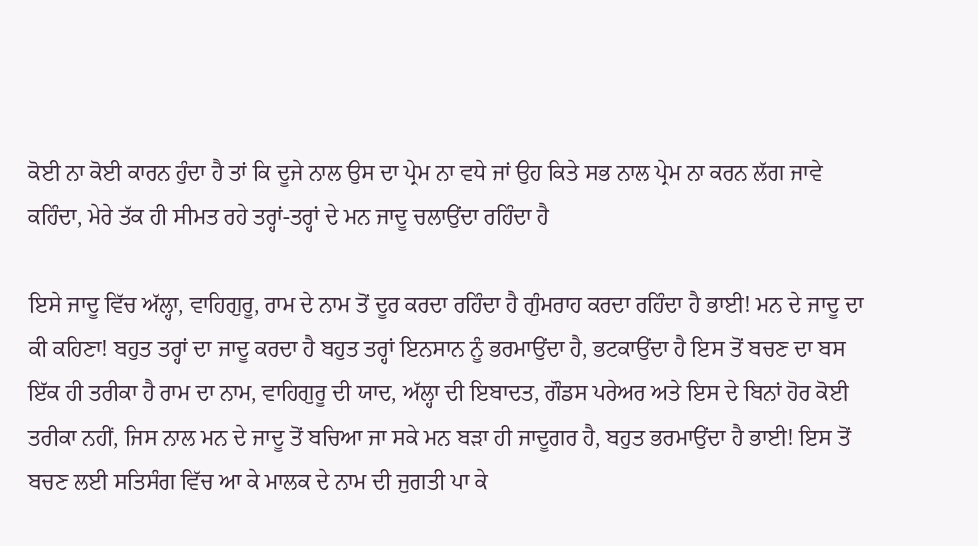ਕੋਈ ਨਾ ਕੋਈ ਕਾਰਨ ਹੁੰਦਾ ਹੈ ਤਾਂ ਕਿ ਦੂਜੇ ਨਾਲ ਉਸ ਦਾ ਪ੍ਰੇਮ ਨਾ ਵਧੇ ਜਾਂ ਉਹ ਕਿਤੇ ਸਭ ਨਾਲ ਪ੍ਰੇਮ ਨਾ ਕਰਨ ਲੱਗ ਜਾਵੇ ਕਹਿੰਦਾ, ਮੇਰੇ ਤੱਕ ਹੀ ਸੀਮਤ ਰਹੇ ਤਰ੍ਹਾਂ-ਤਰ੍ਹਾਂ ਦੇ ਮਨ ਜਾਦੂ ਚਲਾਉਂਦਾ ਰਹਿੰਦਾ ਹੈ

ਇਸੇ ਜਾਦੂ ਵਿੱਚ ਅੱਲ੍ਹਾ, ਵਾਹਿਗੁਰੂ, ਰਾਮ ਦੇ ਨਾਮ ਤੋਂ ਦੂਰ ਕਰਦਾ ਰਹਿੰਦਾ ਹੈ ਗੁੰਮਰਾਹ ਕਰਦਾ ਰਹਿੰਦਾ ਹੈ ਭਾਈ! ਮਨ ਦੇ ਜਾਦੂ ਦਾ ਕੀ ਕਹਿਣਾ! ਬਹੁਤ ਤਰ੍ਹਾਂ ਦਾ ਜਾਦੂ ਕਰਦਾ ਹੈ ਬਹੁਤ ਤਰ੍ਹਾਂ ਇਨਸਾਨ ਨੂੰ ਭਰਮਾਉਂਦਾ ਹੈ, ਭਟਕਾਉਂਦਾ ਹੈ ਇਸ ਤੋਂ ਬਚਣ ਦਾ ਬਸ ਇੱਕ ਹੀ ਤਰੀਕਾ ਹੈ ਰਾਮ ਦਾ ਨਾਮ, ਵਾਹਿਗੁਰੂ ਦੀ ਯਾਦ, ਅੱਲ੍ਹਾ ਦੀ ਇਬਾਦਤ, ਗੌਡਸ ਪਰੇਅਰ ਅਤੇ ਇਸ ਦੇ ਬਿਨਾਂ ਹੋਰ ਕੋਈ ਤਰੀਕਾ ਨਹੀਂ, ਜਿਸ ਨਾਲ ਮਨ ਦੇ ਜਾਦੂ ਤੋਂ ਬਚਿਆ ਜਾ ਸਕੇ ਮਨ ਬੜਾ ਹੀ ਜਾਦੂਗਰ ਹੈ, ਬਹੁਤ ਭਰਮਾਉਂਦਾ ਹੈ ਭਾਈ! ਇਸ ਤੋਂ ਬਚਣ ਲਈ ਸਤਿਸੰਗ ਵਿੱਚ ਆ ਕੇ ਮਾਲਕ ਦੇ ਨਾਮ ਦੀ ਜੁਗਤੀ ਪਾ ਕੇ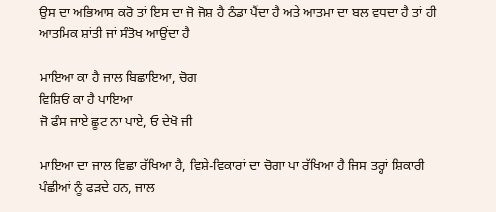ਉਸ ਦਾ ਅਭਿਆਸ ਕਰੋ ਤਾਂ ਇਸ ਦਾ ਜੋ ਜੋਸ਼ ਹੈ ਠੰਡਾ ਪੈਂਦਾ ਹੈ ਅਤੇ ਆਤਮਾ ਦਾ ਬਲ ਵਧਦਾ ਹੈ ਤਾਂ ਹੀ ਆਤਮਿਕ ਸ਼ਾਂਤੀ ਜਾਂ ਸੰਤੋਖ ਆਉਂਦਾ ਹੈ

ਮਾਇਆ ਕਾ ਹੈ ਜਾਲ ਬਿਛਾਇਆ, ਚੋਗ
ਵਿਸ਼ਿਓਂ ਕਾ ਹੈ ਪਾਇਆ
ਜੋ ਫੰਸ ਜਾਏ ਛੂਟ ਨਾ ਪਾਏ, ਓ ਦੇਖੋ ਜੀ

ਮਾਇਆ ਦਾ ਜਾਲ ਵਿਛਾ ਰੱਖਿਆ ਹੈ, ਵਿਸ਼ੇ-ਵਿਕਾਰਾਂ ਦਾ ਚੋਗਾ ਪਾ ਰੱਖਿਆ ਹੈ ਜਿਸ ਤਰ੍ਹਾਂ ਸ਼ਿਕਾਰੀ ਪੰਛੀਆਂ ਨੂੰ ਫੜਦੇ ਹਨ, ਜਾਲ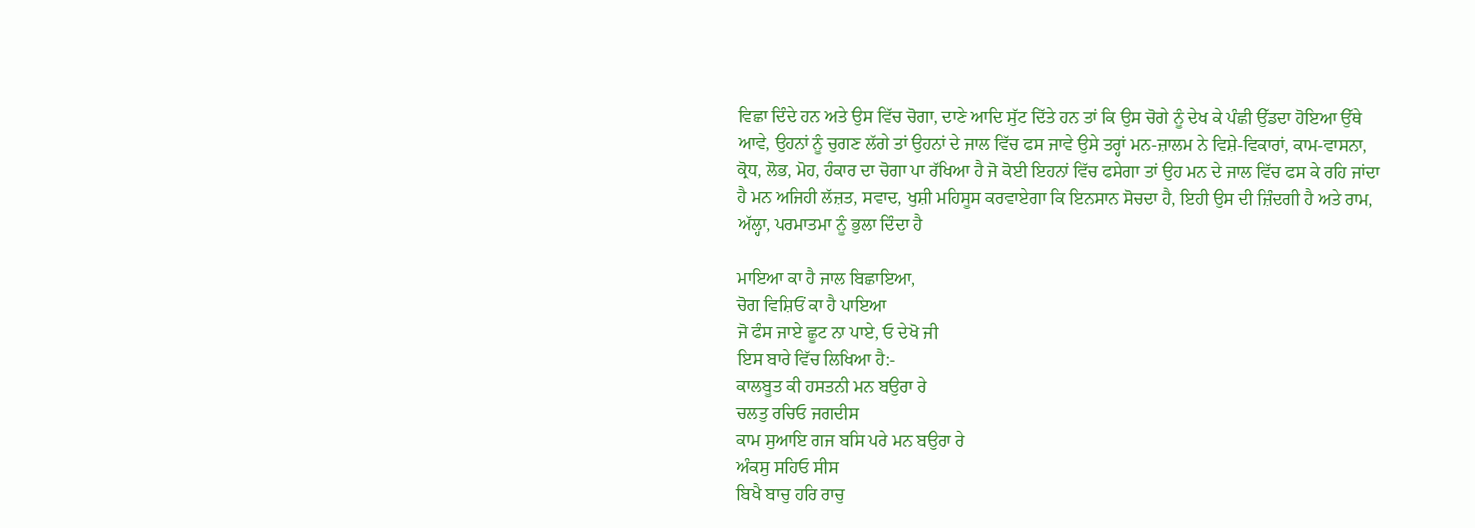ਵਿਛਾ ਦਿੰਦੇ ਹਨ ਅਤੇ ਉਸ ਵਿੱਚ ਚੋਗਾ, ਦਾਣੇ ਆਦਿ ਸੁੱਟ ਦਿੱਤੇ ਹਨ ਤਾਂ ਕਿ ਉਸ ਚੋਗੇ ਨੂੰ ਦੇਖ ਕੇ ਪੰਛੀ ਉੱਡਦਾ ਹੋਇਆ ਉੱਥੇ ਆਵੇ, ਉਹਨਾਂ ਨੂੰ ਚੁਗਣ ਲੱਗੇ ਤਾਂ ਉਹਨਾਂ ਦੇ ਜਾਲ ਵਿੱਚ ਫਸ ਜਾਵੇ ਉਸੇ ਤਰ੍ਹਾਂ ਮਨ-ਜ਼ਾਲਮ ਨੇ ਵਿਸ਼ੇ-ਵਿਕਾਰਾਂ, ਕਾਮ-ਵਾਸਨਾ, ਕ੍ਰੋਧ, ਲੋਭ, ਮੋਹ, ਹੰਕਾਰ ਦਾ ਚੋਗਾ ਪਾ ਰੱਖਿਆ ਹੈ ਜੋ ਕੋਈ ਇਹਨਾਂ ਵਿੱਚ ਫਸੇਗਾ ਤਾਂ ਉਹ ਮਨ ਦੇ ਜਾਲ ਵਿੱਚ ਫਸ ਕੇ ਰਹਿ ਜਾਂਦਾ ਹੈ ਮਨ ਅਜਿਹੀ ਲੱਜ਼ਤ, ਸਵਾਦ, ਖੁਸ਼ੀ ਮਹਿਸੂਸ ਕਰਵਾਏਗਾ ਕਿ ਇਨਸਾਨ ਸੋਚਦਾ ਹੈ, ਇਹੀ ਉਸ ਦੀ ਜ਼ਿੰਦਗੀ ਹੈ ਅਤੇ ਰਾਮ, ਅੱਲ੍ਹਾ, ਪਰਮਾਤਮਾ ਨੂੰ ਭੁਲਾ ਦਿੰਦਾ ਹੈ

ਮਾਇਆ ਕਾ ਹੈ ਜਾਲ ਬਿਛਾਇਆ,
ਚੋਗ ਵਿਸ਼ਿਓਂ ਕਾ ਹੈ ਪਾਇਆ
ਜੋ ਫੰਸ ਜਾਏ ਛੂਟ ਨਾ ਪਾਏ, ਓ ਦੇਖੋ ਜੀ
ਇਸ ਬਾਰੇ ਵਿੱਚ ਲਿਖਿਆ ਹੈ:-
ਕਾਲਬੂਤ ਕੀ ਹਸਤਨੀ ਮਨ ਬਉਰਾ ਰੇ
ਚਲਤੁ ਰਚਿਓ ਜਗਦੀਸ
ਕਾਮ ਸੁਆਇ ਗਜ ਬਸਿ ਪਰੇ ਮਨ ਬਉਰਾ ਰੇ
ਅੰਕਸੁ ਸਹਿਓ ਸੀਸ
ਬਿਖੈ ਬਾਚੁ ਹਰਿ ਰਾਚੁ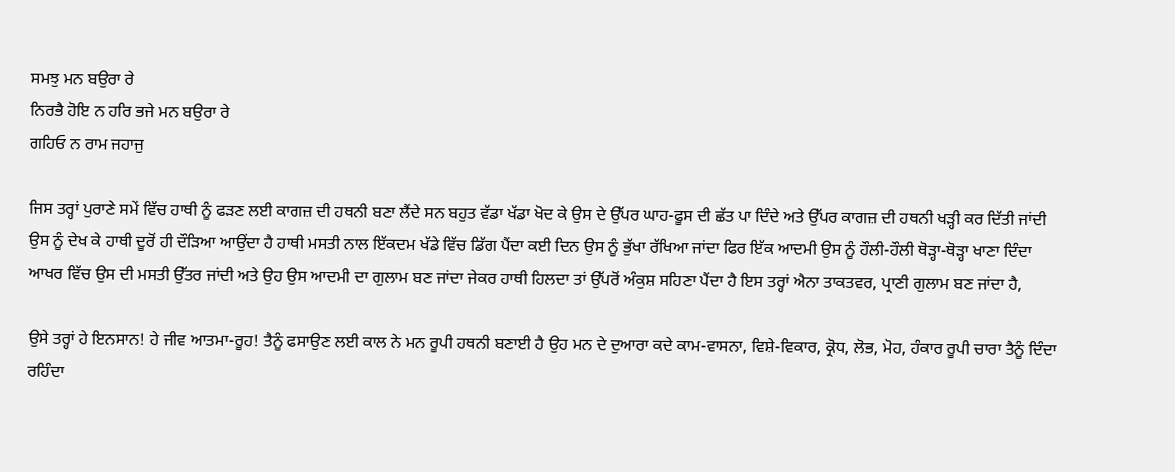ਸਮਝੁ ਮਨ ਬਉਰਾ ਰੇ
ਨਿਰਭੈ ਹੋਇ ਨ ਹਰਿ ਭਜੇ ਮਨ ਬਉਰਾ ਰੇ
ਗਹਿਓ ਨ ਰਾਮ ਜਹਾਜੁ

ਜਿਸ ਤਰ੍ਹਾਂ ਪੁਰਾਣੇ ਸਮੇਂ ਵਿੱਚ ਹਾਥੀ ਨੂੰ ਫੜਣ ਲਈ ਕਾਗਜ਼ ਦੀ ਹਥਨੀ ਬਣਾ ਲੈਂਦੇ ਸਨ ਬਹੁਤ ਵੱਡਾ ਖੱਡਾ ਖੋਦ ਕੇ ਉਸ ਦੇ ਉੱਪਰ ਘਾਹ-ਫੂਸ ਦੀ ਛੱਤ ਪਾ ਦਿੰਦੇ ਅਤੇ ਉੱਪਰ ਕਾਗਜ਼ ਦੀ ਹਥਨੀ ਖੜ੍ਹੀ ਕਰ ਦਿੱਤੀ ਜਾਂਦੀ ਉਸ ਨੂੰ ਦੇਖ ਕੇ ਹਾਥੀ ਦੂਰੋਂ ਹੀ ਦੌੜਿਆ ਆਉਂਦਾ ਹੈ ਹਾਥੀ ਮਸਤੀ ਨਾਲ ਇੱਕਦਮ ਖੱਡੇ ਵਿੱਚ ਡਿੱਗ ਪੈਂਦਾ ਕਈ ਦਿਨ ਉਸ ਨੂੰ ਭੁੱਖਾ ਰੱਖਿਆ ਜਾਂਦਾ ਫਿਰ ਇੱਕ ਆਦਮੀ ਉਸ ਨੂੰ ਹੌਲੀ-ਹੌਲੀ ਥੋੜ੍ਹਾ-ਥੋੜ੍ਹਾ ਖਾਣਾ ਦਿੰਦਾ ਆਖਰ ਵਿੱਚ ਉਸ ਦੀ ਮਸਤੀ ਉੱਤਰ ਜਾਂਦੀ ਅਤੇ ਉਹ ਉਸ ਆਦਮੀ ਦਾ ਗੁਲਾਮ ਬਣ ਜਾਂਦਾ ਜੇਕਰ ਹਾਥੀ ਹਿਲਦਾ ਤਾਂ ਉੱਪਰੋਂ ਅੰਕੁਸ਼ ਸਹਿਣਾ ਪੈਂਦਾ ਹੈ ਇਸ ਤਰ੍ਹਾਂ ਐਨਾ ਤਾਕਤਵਰ, ਪ੍ਰਾਣੀ ਗੁਲਾਮ ਬਣ ਜਾਂਦਾ ਹੈ,

ਉਸੇ ਤਰ੍ਹਾਂ ਹੇ ਇਨਸਾਨ! ਹੇ ਜੀਵ ਆਤਮਾ-ਰੂਹ! ਤੈਨੂੰ ਫਸਾਉਣ ਲਈ ਕਾਲ ਨੇ ਮਨ ਰੂਪੀ ਹਥਨੀ ਬਣਾਈ ਹੈ ਉਹ ਮਨ ਦੇ ਦੁਆਰਾ ਕਦੇ ਕਾਮ-ਵਾਸਨਾ, ਵਿਸ਼ੇ-ਵਿਕਾਰ, ਕ੍ਰੋਧ, ਲੋਭ, ਮੋਹ, ਹੰਕਾਰ ਰੂਪੀ ਚਾਰਾ ਤੈਨੂੰ ਦਿੰਦਾ ਰਹਿੰਦਾ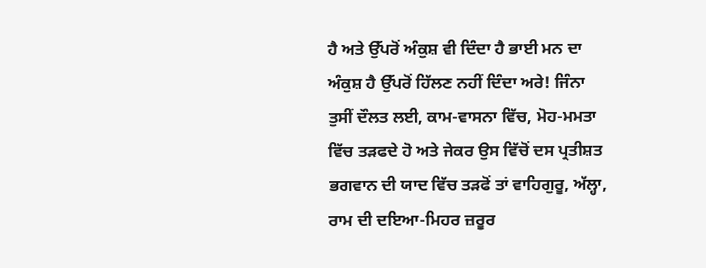ਹੈ ਅਤੇ ਉੱਪਰੋਂ ਅੰਕੁਸ਼ ਵੀ ਦਿੰਦਾ ਹੈ ਭਾਈ ਮਨ ਦਾ ਅੰਕੁਸ਼ ਹੈ ਉੱਪਰੋਂ ਹਿੱਲਣ ਨਹੀਂ ਦਿੰਦਾ ਅਰੇ! ਜਿੰਨਾ ਤੁਸੀਂ ਦੌਲਤ ਲਈ, ਕਾਮ-ਵਾਸਨਾ ਵਿੱਚ, ਮੋਹ-ਮਮਤਾ ਵਿੱਚ ਤੜਫਦੇ ਹੋ ਅਤੇ ਜੇਕਰ ਉਸ ਵਿੱਚੋਂ ਦਸ ਪ੍ਰਤੀਸ਼ਤ ਭਗਵਾਨ ਦੀ ਯਾਦ ਵਿੱਚ ਤੜਫੋਂ ਤਾਂ ਵਾਹਿਗੁਰੂ, ਅੱਲ੍ਹਾ, ਰਾਮ ਦੀ ਦਇਆ-ਮਿਹਰ ਜ਼ਰੂਰ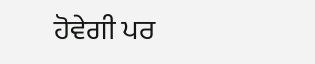ਹੋਵੇਗੀ ਪਰ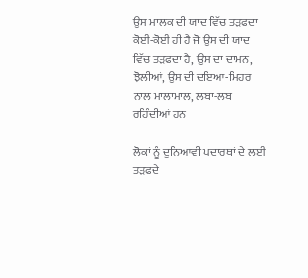ਉਸ ਮਾਲਕ ਦੀ ਯਾਦ ਵਿੱਚ ਤੜਫਦਾ ਕੋਈ-ਕੋਈ ਹੀ ਹੈ ਜੋ ਉਸ ਦੀ ਯਾਦ ਵਿੱਚ ਤੜਫਦਾ ਹੈ, ਉਸ ਦਾ ਦਾਮਨ, ਝੋਲੀਆਂ, ਉਸ ਦੀ ਦਇਆ-ਮਿਹਰ ਨਾਲ ਮਾਲਾਮਾਲ, ਲਬਾ-ਲਬ ਰਹਿੰਦੀਆਂ ਹਨ

ਲੋਕਾਂ ਨੂੰ ਦੁਨਿਆਵੀ ਪਦਾਰਥਾਂ ਦੇ ਲਈ ਤੜਫਦੇ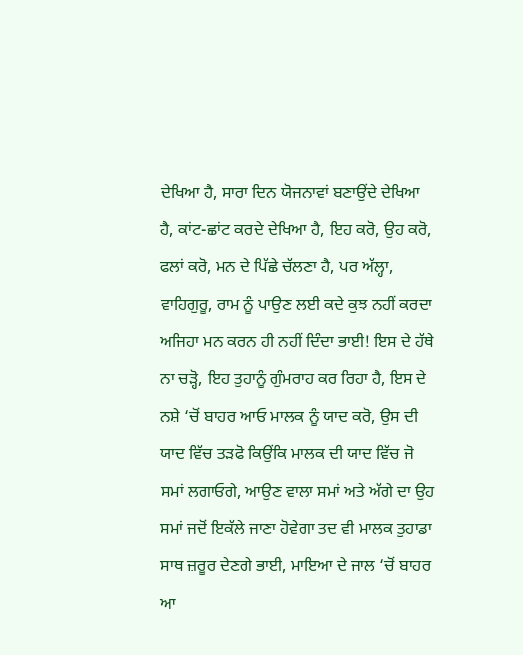ਦੇਖਿਆ ਹੈ, ਸਾਰਾ ਦਿਨ ਯੋਜਨਾਵਾਂ ਬਣਾਉਂਦੇ ਦੇਖਿਆ ਹੈ, ਕਾਂਟ-ਛਾਂਟ ਕਰਦੇ ਦੇਖਿਆ ਹੈ, ਇਹ ਕਰੋ, ਉਹ ਕਰੋ, ਫਲਾਂ ਕਰੋ, ਮਨ ਦੇ ਪਿੱਛੇ ਚੱਲਣਾ ਹੈ, ਪਰ ਅੱਲ੍ਹਾ, ਵਾਹਿਗੁਰੂ, ਰਾਮ ਨੂੰ ਪਾਉਣ ਲਈ ਕਦੇ ਕੁਝ ਨਹੀਂ ਕਰਦਾ ਅਜਿਹਾ ਮਨ ਕਰਨ ਹੀ ਨਹੀਂ ਦਿੰਦਾ ਭਾਈ! ਇਸ ਦੇ ਹੱਥੇ ਨਾ ਚੜ੍ਹੋ, ਇਹ ਤੁਹਾਨੂੰ ਗੁੰਮਰਾਹ ਕਰ ਰਿਹਾ ਹੈ, ਇਸ ਦੇ ਨਸ਼ੇ ‘ਚੋਂ ਬਾਹਰ ਆਓ ਮਾਲਕ ਨੂੰ ਯਾਦ ਕਰੋ, ਉਸ ਦੀ ਯਾਦ ਵਿੱਚ ਤੜਫੋ ਕਿਉਂਕਿ ਮਾਲਕ ਦੀ ਯਾਦ ਵਿੱਚ ਜੋ ਸਮਾਂ ਲਗਾਓਗੇ, ਆਉਣ ਵਾਲਾ ਸਮਾਂ ਅਤੇ ਅੱਗੇ ਦਾ ਉਹ ਸਮਾਂ ਜਦੋਂ ਇਕੱਲੇ ਜਾਣਾ ਹੋਵੇਗਾ ਤਦ ਵੀ ਮਾਲਕ ਤੁਹਾਡਾ ਸਾਥ ਜ਼ਰੂਰ ਦੇਣਗੇ ਭਾਈ, ਮਾਇਆ ਦੇ ਜਾਲ ‘ਚੋਂ ਬਾਹਰ ਆ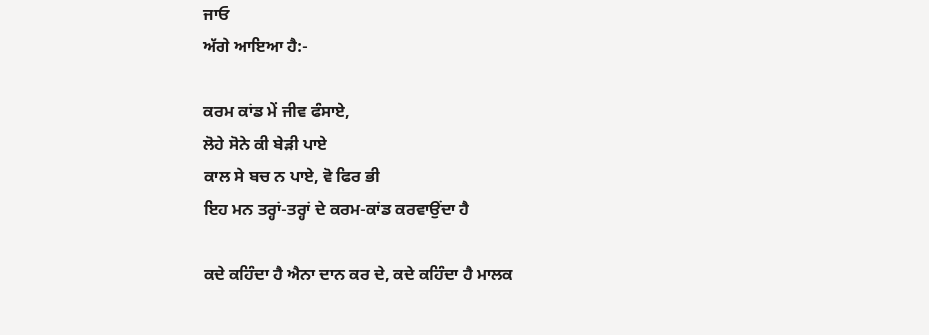ਜਾਓ
ਅੱਗੇ ਆਇਆ ਹੈ:-

ਕਰਮ ਕਾਂਡ ਮੇਂ ਜੀਵ ਫੰਸਾਏ,
ਲੋਹੇ ਸੋਨੇ ਕੀ ਬੇੜੀ ਪਾਏ
ਕਾਲ ਸੇ ਬਚ ਨ ਪਾਏ, ਵੋ ਫਿਰ ਭੀ
ਇਹ ਮਨ ਤਰ੍ਹਾਂ-ਤਰ੍ਹਾਂ ਦੇ ਕਰਮ-ਕਾਂਡ ਕਰਵਾਉਂਦਾ ਹੈ

ਕਦੇ ਕਹਿੰਦਾ ਹੈ ਐਨਾ ਦਾਨ ਕਰ ਦੇ, ਕਦੇ ਕਹਿੰਦਾ ਹੈ ਮਾਲਕ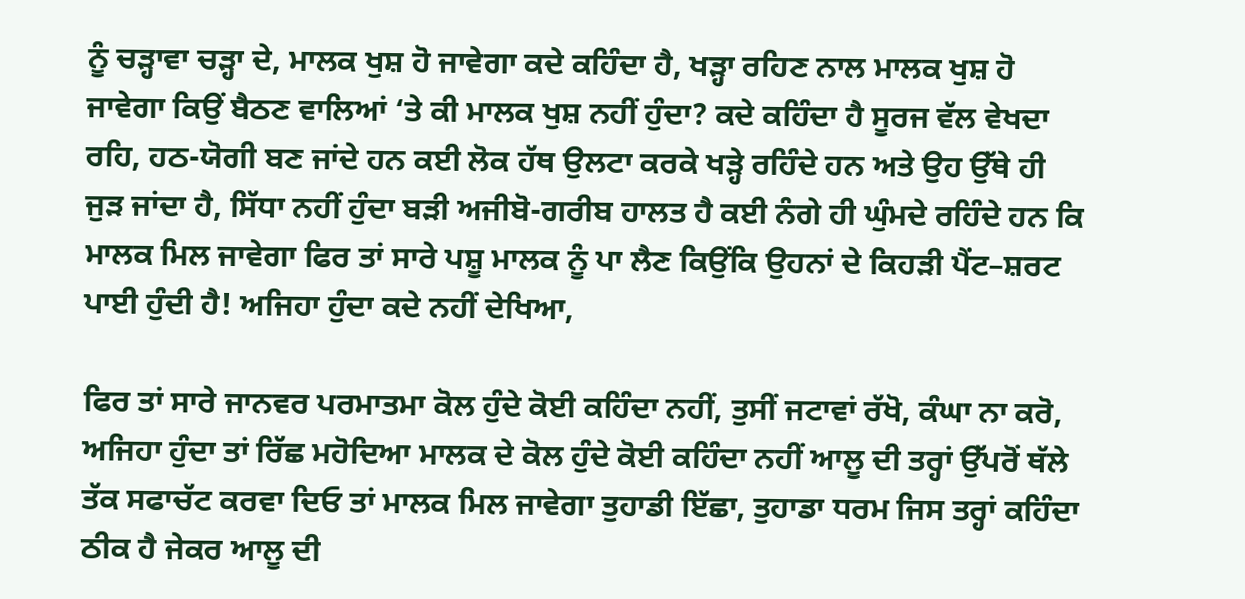ਨੂੰ ਚੜ੍ਹਾਵਾ ਚੜ੍ਹਾ ਦੇ, ਮਾਲਕ ਖੁਸ਼ ਹੋ ਜਾਵੇਗਾ ਕਦੇ ਕਹਿੰਦਾ ਹੈ, ਖੜ੍ਹਾ ਰਹਿਣ ਨਾਲ ਮਾਲਕ ਖੁਸ਼ ਹੋ ਜਾਵੇਗਾ ਕਿਉਂ ਬੈਠਣ ਵਾਲਿਆਂ ‘ਤੇ ਕੀ ਮਾਲਕ ਖੁਸ਼ ਨਹੀਂ ਹੁੰਦਾ? ਕਦੇ ਕਹਿੰਦਾ ਹੈ ਸੂਰਜ ਵੱਲ ਵੇਖਦਾ ਰਹਿ, ਹਠ-ਯੋਗੀ ਬਣ ਜਾਂਦੇ ਹਨ ਕਈ ਲੋਕ ਹੱਥ ਉਲਟਾ ਕਰਕੇ ਖੜ੍ਹੇ ਰਹਿੰਦੇ ਹਨ ਅਤੇ ਉਹ ਉੱਥੇ ਹੀ ਜੁੜ ਜਾਂਦਾ ਹੈ, ਸਿੱਧਾ ਨਹੀਂ ਹੁੰਦਾ ਬੜੀ ਅਜੀਬੋ-ਗਰੀਬ ਹਾਲਤ ਹੈ ਕਈ ਨੰਗੇ ਹੀ ਘੁੰਮਦੇ ਰਹਿੰਦੇ ਹਨ ਕਿ ਮਾਲਕ ਮਿਲ ਜਾਵੇਗਾ ਫਿਰ ਤਾਂ ਸਾਰੇ ਪਸ਼ੂ ਮਾਲਕ ਨੂੰ ਪਾ ਲੈਣ ਕਿਉਂਕਿ ਉਹਨਾਂ ਦੇ ਕਿਹੜੀ ਪੈਂਟ–ਸ਼ਰਟ ਪਾਈ ਹੁੰਦੀ ਹੈ! ਅਜਿਹਾ ਹੁੰਦਾ ਕਦੇ ਨਹੀਂ ਦੇਖਿਆ,

ਫਿਰ ਤਾਂ ਸਾਰੇ ਜਾਨਵਰ ਪਰਮਾਤਮਾ ਕੋਲ ਹੁੰਦੇ ਕੋਈ ਕਹਿੰਦਾ ਨਹੀਂ, ਤੁਸੀਂ ਜਟਾਵਾਂ ਰੱਖੋ, ਕੰਘਾ ਨਾ ਕਰੋ, ਅਜਿਹਾ ਹੁੰਦਾ ਤਾਂ ਰਿੱਛ ਮਹੋਦਿਆ ਮਾਲਕ ਦੇ ਕੋਲ ਹੁੰਦੇ ਕੋਈ ਕਹਿੰਦਾ ਨਹੀਂ ਆਲੂ ਦੀ ਤਰ੍ਹਾਂ ਉੱਪਰੋਂ ਥੱਲੇ ਤੱਕ ਸਫਾਚੱਟ ਕਰਵਾ ਦਿਓ ਤਾਂ ਮਾਲਕ ਮਿਲ ਜਾਵੇਗਾ ਤੁਹਾਡੀ ਇੱਛਾ, ਤੁਹਾਡਾ ਧਰਮ ਜਿਸ ਤਰ੍ਹਾਂ ਕਹਿੰਦਾ ਠੀਕ ਹੈ ਜੇਕਰ ਆਲੂ ਦੀ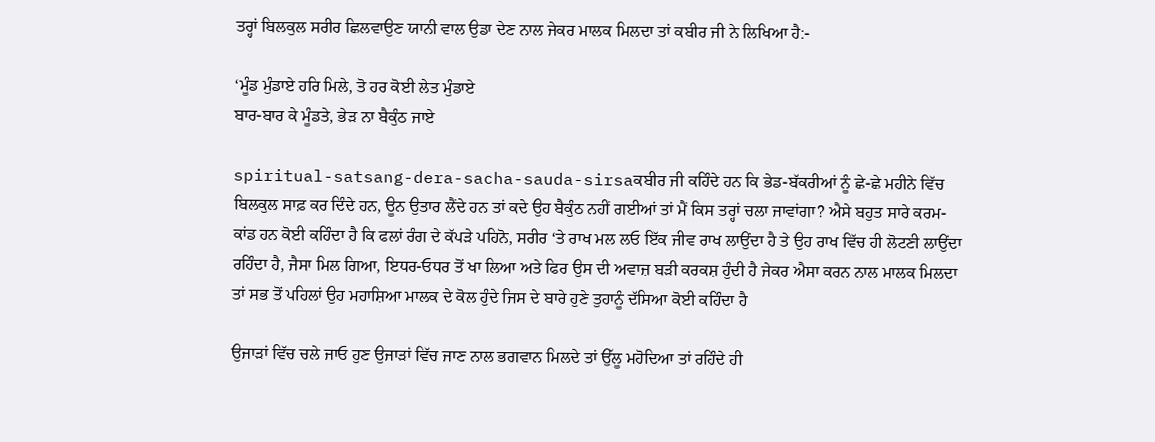ਤਰ੍ਹਾਂ ਬਿਲਕੁਲ ਸਰੀਰ ਛਿਲਵਾਉਣ ਯਾਨੀ ਵਾਲ ਉਡਾ ਦੇਣ ਨਾਲ ਜੇਕਰ ਮਾਲਕ ਮਿਲਦਾ ਤਾਂ ਕਬੀਰ ਜੀ ਨੇ ਲਿਖਿਆ ਹੈ:-

‘ਮੂੰਡ ਮੁੰਡਾਏ ਹਰਿ ਮਿਲੇ, ਤੋ ਹਰ ਕੋਈ ਲੇਤ ਮੁੰਡਾਏ
ਬਾਰ-ਬਾਰ ਕੇ ਮੂੰਡਤੇ, ਭੇੜ ਨਾ ਬੈਕੁੰਠ ਜਾਏ

spiritual-satsang-dera-sacha-sauda-sirsaਕਬੀਰ ਜੀ ਕਹਿੰਦੇ ਹਨ ਕਿ ਭੇਡ-ਬੱਕਰੀਆਂ ਨੂੰ ਛੇ-ਛੇ ਮਹੀਨੇ ਵਿੱਚ ਬਿਲਕੁਲ ਸਾਫ਼ ਕਰ ਦਿੰਦੇ ਹਨ, ਊਨ ਉਤਾਰ ਲੈਂਦੇ ਹਨ ਤਾਂ ਕਦੇ ਉਹ ਬੈਕੁੰਠ ਨਹੀਂ ਗਈਆਂ ਤਾਂ ਮੈਂ ਕਿਸ ਤਰ੍ਹਾਂ ਚਲਾ ਜਾਵਾਂਗਾ? ਐਸੇ ਬਹੁਤ ਸਾਰੇ ਕਰਮ-ਕਾਂਡ ਹਨ ਕੋਈ ਕਹਿੰਦਾ ਹੈ ਕਿ ਫਲਾਂ ਰੰਗ ਦੇ ਕੱਪੜੇ ਪਹਿਨੋ, ਸਰੀਰ ‘ਤੇ ਰਾਖ ਮਲ ਲਓ ਇੱਕ ਜੀਵ ਰਾਖ ਲਾਉਂਦਾ ਹੈ ਤੇ ਉਹ ਰਾਖ ਵਿੱਚ ਹੀ ਲੋਟਣੀ ਲਾਉਂਦਾ ਰਹਿੰਦਾ ਹੈ, ਜੈਸਾ ਮਿਲ ਗਿਆ, ਇਧਰ-ਓਧਰ ਤੋਂ ਖਾ ਲਿਆ ਅਤੇ ਫਿਰ ਉਸ ਦੀ ਅਵਾਜ਼ ਬੜੀ ਕਰਕਸ਼ ਹੁੰਦੀ ਹੈ ਜੇਕਰ ਐਸਾ ਕਰਨ ਨਾਲ ਮਾਲਕ ਮਿਲਦਾ ਤਾਂ ਸਭ ਤੋਂ ਪਹਿਲਾਂ ਉਹ ਮਹਾਸ਼ਿਆ ਮਾਲਕ ਦੇ ਕੋਲ ਹੁੰਦੇ ਜਿਸ ਦੇ ਬਾਰੇ ਹੁਣੇ ਤੁਹਾਨੂੰ ਦੱਸਿਆ ਕੋਈ ਕਹਿੰਦਾ ਹੈ

ਉਜਾੜਾਂ ਵਿੱਚ ਚਲੇ ਜਾਓ ਹੁਣ ਉਜਾੜਾਂ ਵਿੱਚ ਜਾਣ ਨਾਲ ਭਗਵਾਨ ਮਿਲਦੇ ਤਾਂ ਉੱਲੂ ਮਹੋਦਿਆ ਤਾਂ ਰਹਿੰਦੇ ਹੀ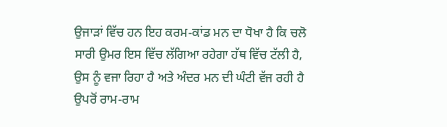ਉਜਾੜਾਂ ਵਿੱਚ ਹਨ ਇਹ ਕਰਮ-ਕਾਂਡ ਮਨ ਦਾ ਧੋਖਾ ਹੈ ਕਿ ਚਲੋ ਸਾਰੀ ਉਮਰ ਇਸ ਵਿੱਚ ਲੱਗਿਆ ਰਹੇਗਾ ਹੱਥ ਵਿੱਚ ਟੱਲੀ ਹੈ, ਉਸ ਨੂੰ ਵਜਾ ਰਿਹਾ ਹੈ ਅਤੇ ਅੰਦਰ ਮਨ ਦੀ ਘੰਟੀ ਵੱਜ ਰਹੀ ਹੈ ਉਪਰੋਂ ਰਾਮ-ਰਾਮ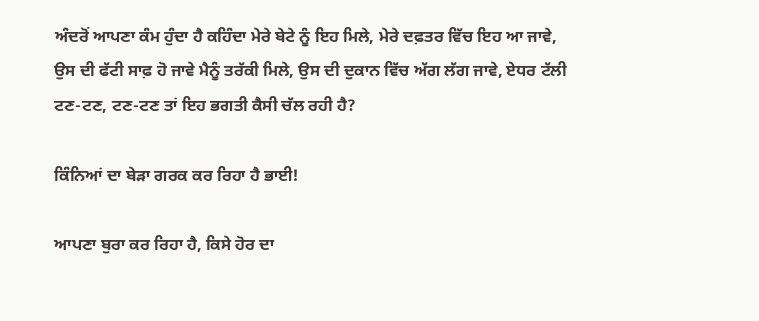ਅੰਦਰੋਂ ਆਪਣਾ ਕੰਮ ਹੁੰਦਾ ਹੈ ਕਹਿੰਦਾ ਮੇਰੇ ਬੇਟੇ ਨੂੰ ਇਹ ਮਿਲੇ, ਮੇਰੇ ਦਫ਼ਤਰ ਵਿੱਚ ਇਹ ਆ ਜਾਵੇ, ਉਸ ਦੀ ਫੱਟੀ ਸਾਫ਼ ਹੋ ਜਾਵੇ ਮੈਨੂੰ ਤਰੱਕੀ ਮਿਲੇ, ਉਸ ਦੀ ਦੁਕਾਨ ਵਿੱਚ ਅੱਗ ਲੱਗ ਜਾਵੇ, ਏਧਰ ਟੱਲੀ ਟਣ-ਟਣ, ਟਣ-ਟਣ ਤਾਂ ਇਹ ਭਗਤੀ ਕੈਸੀ ਚੱਲ ਰਹੀ ਹੈ?

ਕਿੰਨਿਆਂ ਦਾ ਬੇੜਾ ਗਰਕ ਕਰ ਰਿਹਾ ਹੈ ਭਾਈ!

ਆਪਣਾ ਬੁਰਾ ਕਰ ਰਿਹਾ ਹੈ, ਕਿਸੇ ਹੋਰ ਦਾ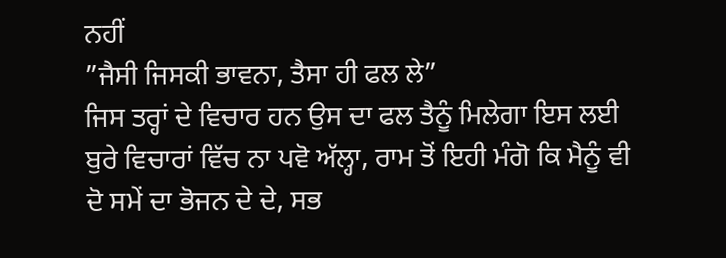ਨਹੀਂ
”ਜੈਸੀ ਜਿਸਕੀ ਭਾਵਨਾ, ਤੈਸਾ ਹੀ ਫਲ ਲੇ”
ਜਿਸ ਤਰ੍ਹਾਂ ਦੇ ਵਿਚਾਰ ਹਨ ਉਸ ਦਾ ਫਲ ਤੈਨੂੰ ਮਿਲੇਗਾ ਇਸ ਲਈ ਬੁਰੇ ਵਿਚਾਰਾਂ ਵਿੱਚ ਨਾ ਪਵੋ ਅੱਲ੍ਹਾ, ਰਾਮ ਤੋਂ ਇਹੀ ਮੰਗੋ ਕਿ ਮੈਨੂੰ ਵੀ ਦੋ ਸਮੇਂ ਦਾ ਭੋਜਨ ਦੇ ਦੇ, ਸਭ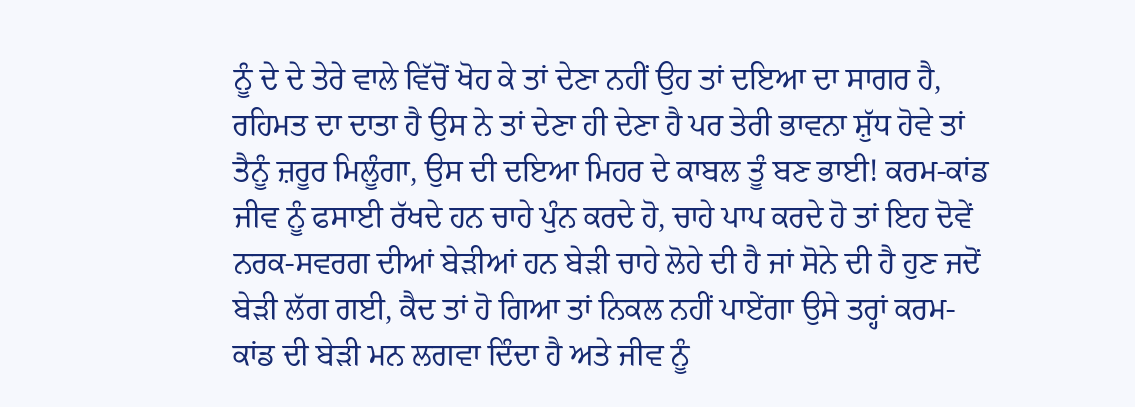ਨੂੰ ਦੇ ਦੇ ਤੇਰੇ ਵਾਲੇ ਵਿੱਚੋਂ ਖੋਹ ਕੇ ਤਾਂ ਦੇਣਾ ਨਹੀਂ ਉਹ ਤਾਂ ਦਇਆ ਦਾ ਸਾਗਰ ਹੈ, ਰਹਿਮਤ ਦਾ ਦਾਤਾ ਹੈ ਉਸ ਨੇ ਤਾਂ ਦੇਣਾ ਹੀ ਦੇਣਾ ਹੈ ਪਰ ਤੇਰੀ ਭਾਵਨਾ ਸ਼ੁੱਧ ਹੋਵੇ ਤਾਂ ਤੈਨੂੰ ਜ਼ਰੂਰ ਮਿਲੂੰਗਾ, ਉਸ ਦੀ ਦਇਆ ਮਿਹਰ ਦੇ ਕਾਬਲ ਤੂੰ ਬਣ ਭਾਈ! ਕਰਮ-ਕਾਂਡ ਜੀਵ ਨੂੰ ਫਸਾਈ ਰੱਖਦੇ ਹਨ ਚਾਹੇ ਪੁੰਨ ਕਰਦੇ ਹੋ, ਚਾਹੇ ਪਾਪ ਕਰਦੇ ਹੋ ਤਾਂ ਇਹ ਦੋਵੇਂ ਨਰਕ-ਸਵਰਗ ਦੀਆਂ ਬੇੜੀਆਂ ਹਨ ਬੇੜੀ ਚਾਹੇ ਲੋਹੇ ਦੀ ਹੈ ਜਾਂ ਸੋਨੇ ਦੀ ਹੈ ਹੁਣ ਜਦੋਂ ਬੇੜੀ ਲੱਗ ਗਈ, ਕੈਦ ਤਾਂ ਹੋ ਗਿਆ ਤਾਂ ਨਿਕਲ ਨਹੀਂ ਪਾਏਂਗਾ ਉਸੇ ਤਰ੍ਹਾਂ ਕਰਮ-ਕਾਂਡ ਦੀ ਬੇੜੀ ਮਨ ਲਗਵਾ ਦਿੰਦਾ ਹੈ ਅਤੇ ਜੀਵ ਨੂੰ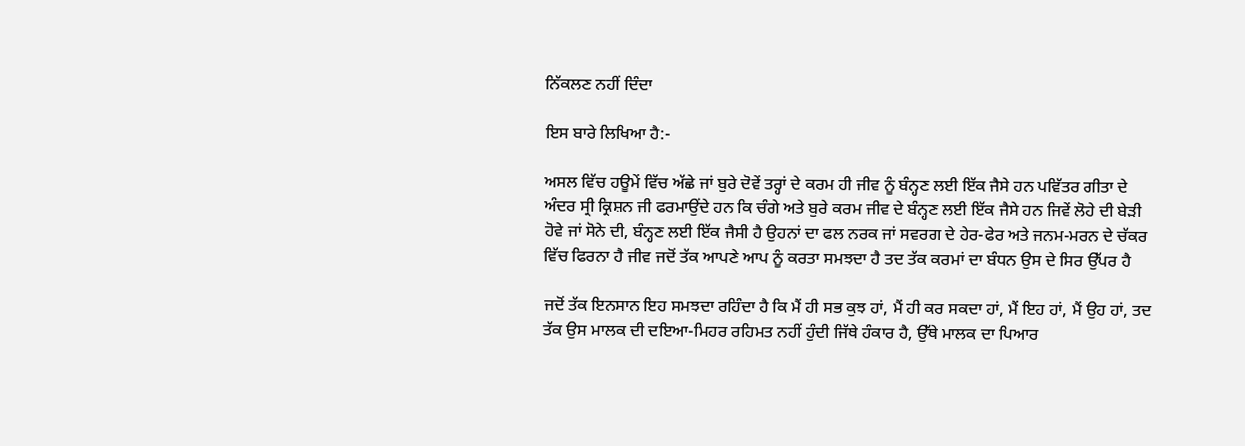ਨਿੱਕਲਣ ਨਹੀਂ ਦਿੰਦਾ

ਇਸ ਬਾਰੇ ਲਿਖਿਆ ਹੈ:-

ਅਸਲ ਵਿੱਚ ਹਊਮੇਂ ਵਿੱਚ ਅੱਛੇ ਜਾਂ ਬੁਰੇ ਦੋਵੇਂ ਤਰ੍ਹਾਂ ਦੇ ਕਰਮ ਹੀ ਜੀਵ ਨੂੰ ਬੰਨ੍ਹਣ ਲਈ ਇੱਕ ਜੈਸੇ ਹਨ ਪਵਿੱਤਰ ਗੀਤਾ ਦੇ ਅੰਦਰ ਸ੍ਰੀ ਕ੍ਰਿਸ਼ਨ ਜੀ ਫਰਮਾਉਂਦੇ ਹਨ ਕਿ ਚੰਗੇ ਅਤੇ ਬੁਰੇ ਕਰਮ ਜੀਵ ਦੇ ਬੰਨ੍ਹਣ ਲਈ ਇੱਕ ਜੈਸੇ ਹਨ ਜਿਵੇਂ ਲੋਹੇ ਦੀ ਬੇੜੀ ਹੋਵੇ ਜਾਂ ਸੋਨੇ ਦੀ, ਬੰਨ੍ਹਣ ਲਈ ਇੱਕ ਜੈਸੀ ਹੈ ਉਹਨਾਂ ਦਾ ਫਲ ਨਰਕ ਜਾਂ ਸਵਰਗ ਦੇ ਹੇਰ-ਫੇਰ ਅਤੇ ਜਨਮ-ਮਰਨ ਦੇ ਚੱਕਰ ਵਿੱਚ ਫਿਰਨਾ ਹੈ ਜੀਵ ਜਦੋਂ ਤੱਕ ਆਪਣੇ ਆਪ ਨੂੰ ਕਰਤਾ ਸਮਝਦਾ ਹੈ ਤਦ ਤੱਕ ਕਰਮਾਂ ਦਾ ਬੰਧਨ ਉਸ ਦੇ ਸਿਰ ਉੱਪਰ ਹੈ

ਜਦੋਂ ਤੱਕ ਇਨਸਾਨ ਇਹ ਸਮਝਦਾ ਰਹਿੰਦਾ ਹੈ ਕਿ ਮੈਂ ਹੀ ਸਭ ਕੁਝ ਹਾਂ, ਮੈਂ ਹੀ ਕਰ ਸਕਦਾ ਹਾਂ, ਮੈਂ ਇਹ ਹਾਂ, ਮੈਂ ਉਹ ਹਾਂ, ਤਦ ਤੱਕ ਉਸ ਮਾਲਕ ਦੀ ਦਇਆ-ਮਿਹਰ ਰਹਿਮਤ ਨਹੀਂ ਹੁੰਦੀ ਜਿੱਥੇ ਹੰਕਾਰ ਹੈ, ਉੱਥੇ ਮਾਲਕ ਦਾ ਪਿਆਰ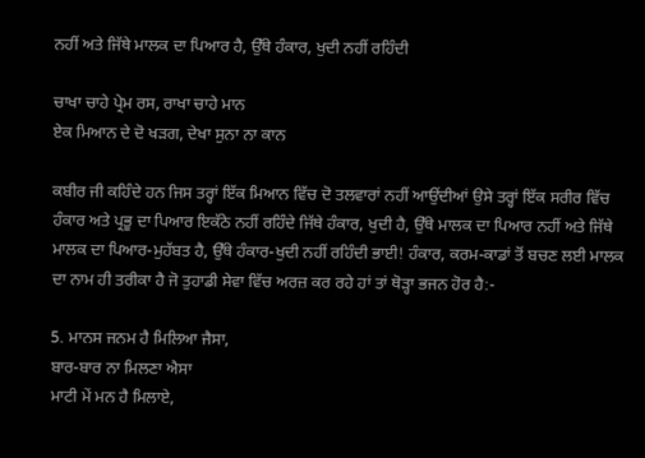ਨਹੀਂ ਅਤੇ ਜਿੱਥੇ ਮਾਲਕ ਦਾ ਪਿਆਰ ਹੈ, ਉੱਥੇ ਹੰਕਾਰ, ਖੁਦੀ ਨਹੀਂ ਰਹਿੰਦੀ

ਚਾਖਾ ਚਾਹੇ ਪ੍ਰੇਮ ਰਸ, ਰਾਖਾ ਚਾਹੇ ਮਾਨ
ਏਕ ਮਿਆਨ ਦੇ ਦੋ ਖੜਗ, ਦੇਖਾ ਸੁਨਾ ਨਾ ਕਾਨ

ਕਬੀਰ ਜੀ ਕਹਿੰਦੇ ਹਨ ਜਿਸ ਤਰ੍ਹਾਂ ਇੱਕ ਮਿਆਨ ਵਿੱਚ ਦੋ ਤਲਵਾਰਾਂ ਨਹੀਂ ਆਉਂਦੀਆਂ ਉਸੇ ਤਰ੍ਹਾਂ ਇੱਕ ਸਰੀਰ ਵਿੱਚ ਹੰਕਾਰ ਅਤੇ ਪ੍ਰਭੂ ਦਾ ਪਿਆਰ ਇਕੱਠੇ ਨਹੀਂ ਰਹਿੰਦੇ ਜਿੱਥੇ ਹੰਕਾਰ, ਖੁਦੀ ਹੈ, ਉੱਥੇ ਮਾਲਕ ਦਾ ਪਿਆਰ ਨਹੀਂ ਅਤੇ ਜਿੱਥੇ ਮਾਲਕ ਦਾ ਪਿਆਰ-ਮੁਹੱਬਤ ਹੈ, ਉੱਥੇ ਹੰਕਾਰ-ਖੁਦੀ ਨਹੀਂ ਰਹਿੰਦੀ ਭਾਈ! ਹੰਕਾਰ, ਕਰਮ-ਕਾਡਾਂ ਤੋਂ ਬਚਣ ਲਈ ਮਾਲਕ ਦਾ ਨਾਮ ਹੀ ਤਰੀਕਾ ਹੈ ਜੋ ਤੁਹਾਡੀ ਸੇਵਾ ਵਿੱਚ ਅਰਜ਼ ਕਰ ਰਹੇ ਹਾਂ ਤਾਂ ਥੋੜ੍ਹਾ ਭਜਨ ਹੋਰ ਹੈ:-

5. ਮਾਨਸ ਜਨਮ ਹੈ ਮਿਲਿਆ ਜੈਸਾ,
ਬਾਰ-ਬਾਰ ਨਾ ਮਿਲਣਾ ਐਸਾ
ਮਾਟੀ ਮੇਂ ਮਨ ਹੈ ਮਿਲਾਏ,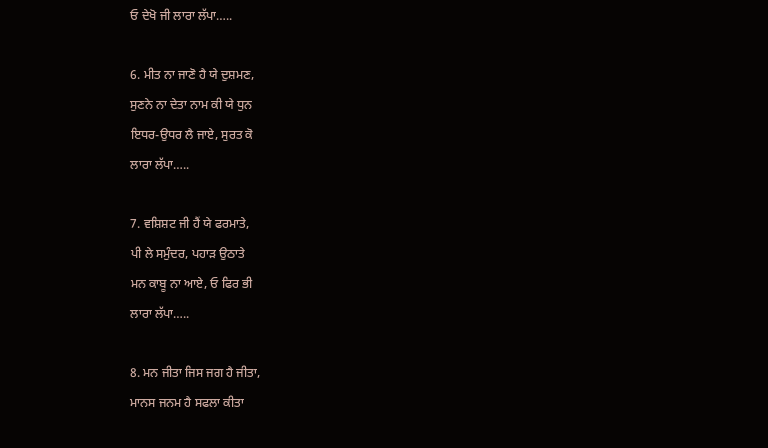ਓ ਦੇਖੋ ਜੀ ਲਾਰਾ ਲੱਪਾ…..

6. ਮੀਤ ਨਾ ਜਾਣੋ ਹੈ ਯੇ ਦੁਸ਼ਮਣ,
ਸੁਣਨੇ ਨਾ ਦੇਤਾ ਨਾਮ ਕੀ ਯੇ ਧੁਨ
ਇਧਰ-ਉਧਰ ਲੈ ਜਾਏ, ਸੁਰਤ ਕੋ
ਲਾਰਾ ਲੱਪਾ…..

7. ਵਸ਼ਿਸ਼ਟ ਜੀ ਹੈਂ ਯੇ ਫਰਮਾਤੇ,
ਪੀ ਲੇ ਸਮੁੰਦਰ, ਪਹਾੜ ਉਠਾਤੇ
ਮਨ ਕਾਬੂ ਨਾ ਆਏ, ਓ ਫਿਰ ਭੀ
ਲਾਰਾ ਲੱਪਾ…..

8. ਮਨ ਜੀਤਾ ਜਿਸ ਜਗ ਹੈ ਜੀਤਾ,
ਮਾਨਸ ਜਨਮ ਹੈ ਸਫਲਾ ਕੀਤਾ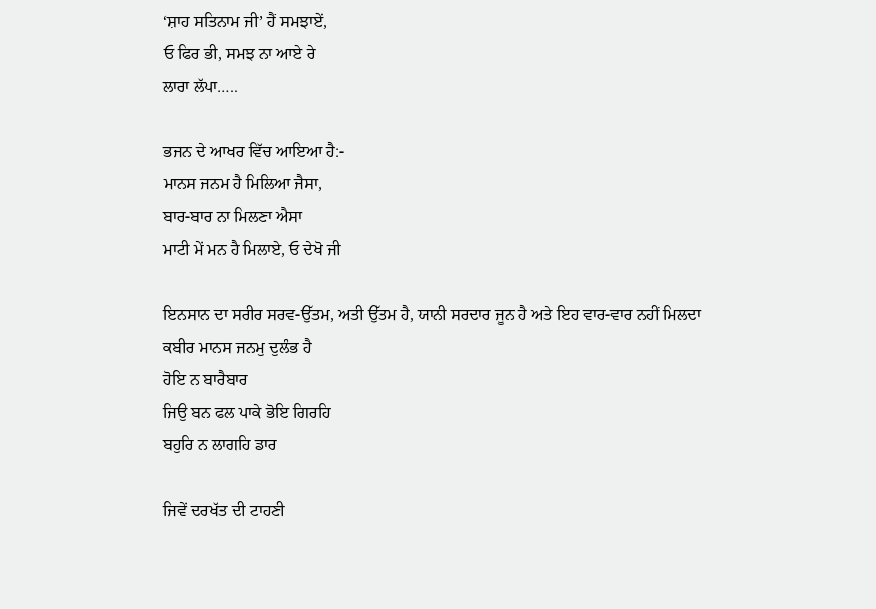‘ਸ਼ਾਹ ਸਤਿਨਾਮ ਜੀ’ ਹੈਂ ਸਮਝਾਏਂ,
ਓ ਫਿਰ ਭੀ, ਸਮਝ ਨਾ ਆਏ ਰੇ
ਲਾਰਾ ਲੱਪਾ…..

ਭਜਨ ਦੇ ਆਖਰ ਵਿੱਚ ਆਇਆ ਹੈ:-
ਮਾਨਸ ਜਨਮ ਹੈ ਮਿਲਿਆ ਜੈਸਾ,
ਬਾਰ-ਬਾਰ ਨਾ ਮਿਲਣਾ ਐਸਾ
ਮਾਟੀ ਮੇਂ ਮਨ ਹੈ ਮਿਲਾਏ, ਓ ਦੇਖੋ ਜੀ

ਇਨਸਾਨ ਦਾ ਸਰੀਰ ਸਰਵ-ਉੱਤਮ, ਅਤੀ ਉੱਤਮ ਹੈ, ਯਾਨੀ ਸਰਦਾਰ ਜੂਨ ਹੈ ਅਤੇ ਇਹ ਵਾਰ-ਵਾਰ ਨਹੀਂ ਮਿਲਦਾ
ਕਬੀਰ ਮਾਨਸ ਜਨਮੁ ਦੁਲੰਭ ਹੈ
ਹੋਇ ਨ ਬਾਰੈਬਾਰ
ਜਿਉ ਬਨ ਫਲ ਪਾਕੇ ਭੋਇ ਗਿਰਹਿ
ਬਹੁਰਿ ਨ ਲਾਗਹਿ ਡਾਰ

ਜਿਵੇਂ ਦਰਖੱਤ ਦੀ ਟਾਹਣੀ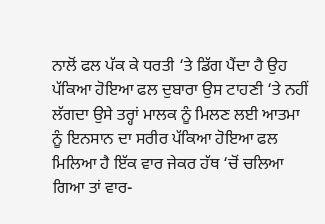ਨਾਲੋਂ ਫਲ ਪੱਕ ਕੇ ਧਰਤੀ ‘ਤੇ ਡਿੱਗ ਪੈਂਦਾ ਹੈ ਉਹ ਪੱਕਿਆ ਹੋਇਆ ਫਲ ਦੁਬਾਰਾ ਉਸ ਟਾਹਣੀ ‘ਤੇ ਨਹੀਂ ਲੱਗਦਾ ਉਸੇ ਤਰ੍ਹਾਂ ਮਾਲਕ ਨੂੰ ਮਿਲਣ ਲਈ ਆਤਮਾ ਨੂੰ ਇਨਸਾਨ ਦਾ ਸਰੀਰ ਪੱਕਿਆ ਹੋਇਆ ਫਲ ਮਿਲਿਆ ਹੈ ਇੱਕ ਵਾਰ ਜੇਕਰ ਹੱਥ ‘ਚੋਂ ਚਲਿਆ ਗਿਆ ਤਾਂ ਵਾਰ-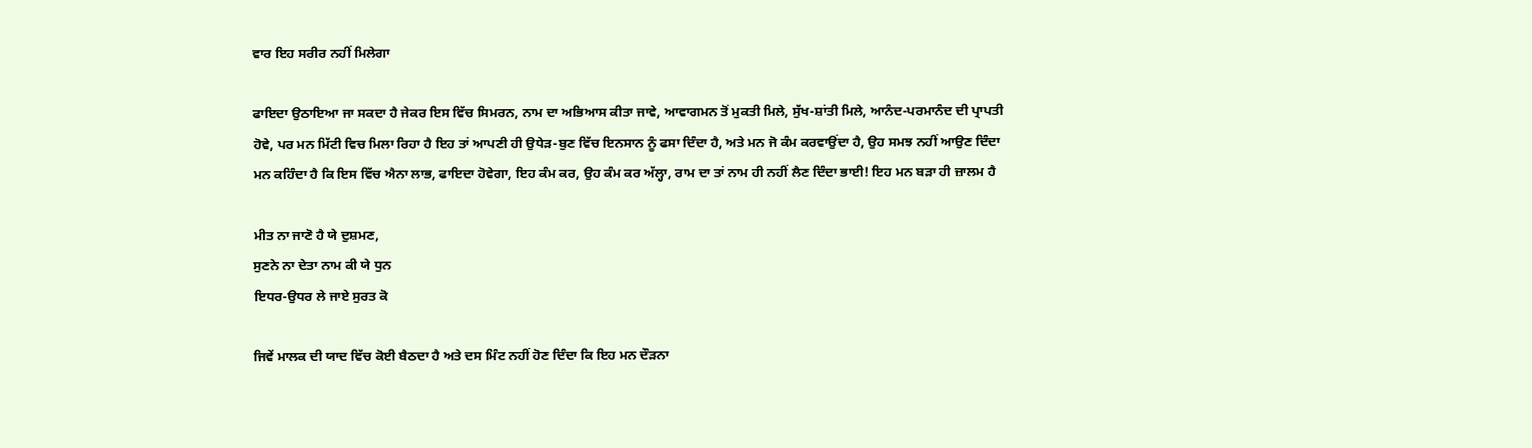ਵਾਰ ਇਹ ਸਰੀਰ ਨਹੀਂ ਮਿਲੇਗਾ

ਫਾਇਦਾ ਉਠਾਇਆ ਜਾ ਸਕਦਾ ਹੈ ਜੇਕਰ ਇਸ ਵਿੱਚ ਸਿਮਰਨ, ਨਾਮ ਦਾ ਅਭਿਆਸ ਕੀਤਾ ਜਾਵੇ, ਆਵਾਗਮਨ ਤੋਂ ਮੁਕਤੀ ਮਿਲੇ, ਸੁੱਖ-ਸ਼ਾਂਤੀ ਮਿਲੇ, ਆਨੰਦ-ਪਰਮਾਨੰਦ ਦੀ ਪ੍ਰਾਪਤੀ ਹੋਵੇ, ਪਰ ਮਨ ਮਿੱਟੀ ਵਿਚ ਮਿਲਾ ਰਿਹਾ ਹੈ ਇਹ ਤਾਂ ਆਪਣੀ ਹੀ ਉਧੇੜ-ਬੁਣ ਵਿੱਚ ਇਨਸਾਨ ਨੂੰ ਫਸਾ ਦਿੰਦਾ ਹੈ, ਅਤੇ ਮਨ ਜੋ ਕੰਮ ਕਰਵਾਉਂਦਾ ਹੈ, ਉਹ ਸਮਝ ਨਹੀਂ ਆਉਣ ਦਿੰਦਾ ਮਨ ਕਹਿੰਦਾ ਹੈ ਕਿ ਇਸ ਵਿੱਚ ਐਨਾ ਲਾਭ, ਫਾਇਦਾ ਹੋਵੇਗਾ, ਇਹ ਕੰਮ ਕਰ, ਉਹ ਕੰਮ ਕਰ ਅੱਲ੍ਹਾ, ਰਾਮ ਦਾ ਤਾਂ ਨਾਮ ਹੀ ਨਹੀਂ ਲੈਣ ਦਿੰਦਾ ਭਾਈ! ਇਹ ਮਨ ਬੜਾ ਹੀ ਜ਼ਾਲਮ ਹੈ

ਮੀਤ ਨਾ ਜਾਣੋ ਹੈ ਯੇ ਦੁਸ਼ਮਣ,
ਸੁਣਨੇ ਨਾ ਦੇਤਾ ਨਾਮ ਕੀ ਯੇ ਧੁਨ
ਇਧਰ-ਉਧਰ ਲੇ ਜਾਏ ਸੁਰਤ ਕੋ

ਜਿਵੇਂ ਮਾਲਕ ਦੀ ਯਾਦ ਵਿੱਚ ਕੋਈ ਬੈਠਦਾ ਹੈ ਅਤੇ ਦਸ ਮਿੰਟ ਨਹੀਂ ਹੋਣ ਦਿੰਦਾ ਕਿ ਇਹ ਮਨ ਦੌੜਨਾ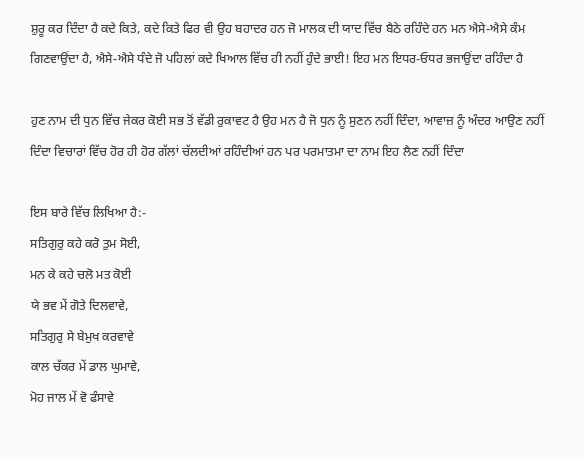ਸ਼ੁਰੂ ਕਰ ਦਿੰਦਾ ਹੈ ਕਦੇ ਕਿਤੇ, ਕਦੇ ਕਿਤੇ ਫਿਰ ਵੀ ਉਹ ਬਹਾਦਰ ਹਨ ਜੋ ਮਾਲਕ ਦੀ ਯਾਦ ਵਿੱਚ ਬੈਠੇ ਰਹਿੰਦੇ ਹਨ ਮਨ ਐਸੇ-ਐਸੇ ਕੰਮ ਗਿਣਵਾਉਂਦਾ ਹੈ, ਐਸੇ-ਐਸੇ ਧੰਦੇ ਜੋ ਪਹਿਲਾਂ ਕਦੇ ਖਿਆਲ ਵਿੱਚ ਹੀ ਨਹੀਂ ਹੁੰਦੇ ਭਾਈ! ਇਹ ਮਨ ਇਧਰ-ਓਧਰ ਭਜਾਉਂਦਾ ਰਹਿੰਦਾ ਹੈ

ਹੁਣ ਨਾਮ ਦੀ ਧੁਨ ਵਿੱਚ ਜੇਕਰ ਕੋਈ ਸਭ ਤੋਂ ਵੱਡੀ ਰੁਕਾਵਟ ਹੈ ਉਹ ਮਨ ਹੈ ਜੋ ਧੁਨ ਨੂੰ ਸੁਣਨ ਨਹੀਂ ਦਿੰਦਾ, ਆਵਾਜ਼ ਨੂੰ ਅੰਦਰ ਆਉਣ ਨਹੀਂ ਦਿੰਦਾ ਵਿਚਾਰਾਂ ਵਿੱਚ ਹੋਰ ਹੀ ਹੋਰ ਗੱਲਾਂ ਚੱਲਦੀਆਂ ਰਹਿੰਦੀਆਂ ਹਨ ਪਰ ਪਰਮਾਤਮਾ ਦਾ ਨਾਮ ਇਹ ਲੈਣ ਨਹੀਂ ਦਿੰਦਾ

ਇਸ ਬਾਰੇ ਵਿੱਚ ਲਿਖਿਆ ਹੈ:-
ਸਤਿਗੁਰੁ ਕਹੇ ਕਰੋ ਤੁਮ ਸੋਈ,
ਮਨ ਕੇ ਕਹੇ ਚਲੋ ਮਤ ਕੋਈ
ਯੇ ਭਵ ਮੇਂ ਗੋਤੇ ਦਿਲਵਾਵੇ,
ਸਤਿਗੁਰੁ ਸੇ ਬੇਮੁਖ ਕਰਵਾਵੇ
ਕਾਲ ਚੱਕਰ ਮੇਂ ਡਾਲ ਘੁਮਾਵੇ,
ਮੋਹ ਜਾਲ ਮੇਂ ਵੋ ਫੰਸਾਵੇ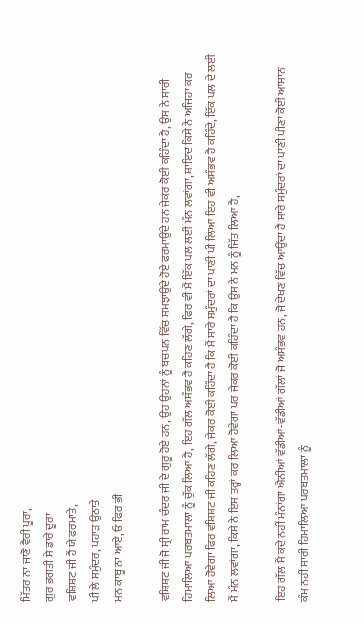ਮਿੱਤਰ ਨਾ ਜਾਣੋ ਵੈਰੀ ਪੂਰਾ,
ਗੁਰ ਭਗਤੀ ਸੇ ਡਾਰੇ ਦੂਰਾ
ਵਸ਼ਿਸ਼ਟ ਜੀ ਹੈਂ ਯੇ ਫਰਮਾਤੇ,
ਪੀ ਲੇ ਸਮੁੰਦਰ, ਪਹਾੜ ਉਠਾਤੇ
ਮਨ ਕਾਬੂ ਨਾ ਆਏ, ਓ ਫਿਰ ਭੀ

ਵਸ਼ਿਸ਼ਟ ਜੀ ਜੋ ਸ੍ਰੀ ਰਾਮ ਚੰਦਰ ਜੀ ਦੇ ਗੁਰੂ ਹੋਏ ਹਨ, ਉਹ ਉਹਨਾਂ ਨੂੰ ਬਚਪਨ ਵਿੱਚ ਸਮਝਾਉਂਦੇ ਹੋਏ ਫਰਮਾਉਂਦੇ ਹਨ ਜੇਕਰ ਕੋਈ ਕਹਿੰਦਾ ਹੈ, ਉਸ ਨੇ ਸਾਰੀ ਹਿਮਾਲਿਆ ਪਰਬਤਮਾਲਾ ਨੂੰ ਚੁੱਕ ਲਿਆ ਹੈ, ਇਹ ਗੱਲ ਅਸੰਭਵ ਹੈ ਕਹਿਣ ਲੱਗੇ, ਫਿਰ ਵੀ ਮੈਂ ਇੱਕ ਪਲ ਲਈ ਮੰਨ ਲਵਾਂਗਾ, ਸ਼ਾਇਦ ਕਿਸੇ ਨੇ ਅਜਿਹਾ ਕਰ ਲਿਆ ਹੋਵੇਗਾ ਫਿਰ ਵਸ਼ਿਸ਼ਟ ਜੀ ਕਹਿਣ ਲੱਗੇ, ਜੇਕਰ ਕੋਈ ਕਹਿੰਦਾ ਹੈ ਕਿ ਮੈਂ ਸਾਰੇ ਸਮੁੰਦਰਾਂ ਦਾ ਪਾਣੀ ਪੀ ਲਿਆ ਇਹ ਵੀ ਅਸੰਭਵ ਹੈ ਕਹਿੰਦੇ, ਇੱਕ ਪਲ ਦੇ ਲਈ ਮੈਂ ਮੰਨ ਲਵਾਂਗਾ, ਕਿਸੇ ਨੇ ਇਸ ਤਰ੍ਹਾਂ ਕਰ ਲਿਆ ਹੋਵੇਗਾ ਪਰ ਜੇਕਰ ਕੋਈ ਕਹਿੰਦਾ ਹੈ ਕਿ ਉਸ ਨੇ ਮਨ ਨੂੰ ਜਿੱਤ ਲਿਆ ਹੈ,

ਇਹ ਗੱਲ ਮੈਂ ਕਦੇ ਨਹੀਂ ਮੰਨਾਂਗਾ ਐਨੀਆਂ ਵੱਡੀਆਂ-ਵੱਡੀਆਂ ਗੱਲਾਂ ਜੋ ਅਸੰਭਵ ਹਨ, ਜੋ ਦੇਖਣ ਵਿੱਚ ਆਉਂਦਾ ਹੈ ਸਾਰੇ ਸਮੁੰਦਰਾਂ ਦਾ ਪਾਣੀ ਪੀਣਾ ਕੋਈ ਆਸਾਨ ਕੰਮ ਨਹੀਂ ਸਾਰੀ ਹਿਮਾਲਿਆ ਪਰਬਤਮਾਲਾ ਨੂੰ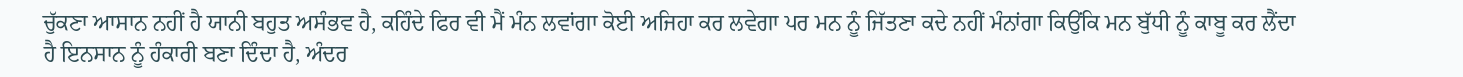ਚੁੱਕਣਾ ਆਸਾਨ ਨਹੀਂ ਹੈ ਯਾਨੀ ਬਹੁਤ ਅਸੰਭਵ ਹੈ, ਕਹਿੰਦੇ ਫਿਰ ਵੀ ਮੈਂ ਮੰਨ ਲਵਾਂਗਾ ਕੋਈ ਅਜਿਹਾ ਕਰ ਲਵੇਗਾ ਪਰ ਮਨ ਨੂੰ ਜਿੱਤਣਾ ਕਦੇ ਨਹੀਂ ਮੰਨਾਂਗਾ ਕਿਉਂਕਿ ਮਨ ਬੁੱਧੀ ਨੂੰ ਕਾਬੂ ਕਰ ਲੈਂਦਾ ਹੈ ਇਨਸਾਨ ਨੂੰ ਹੰਕਾਰੀ ਬਣਾ ਦਿੰਦਾ ਹੈ, ਅੰਦਰ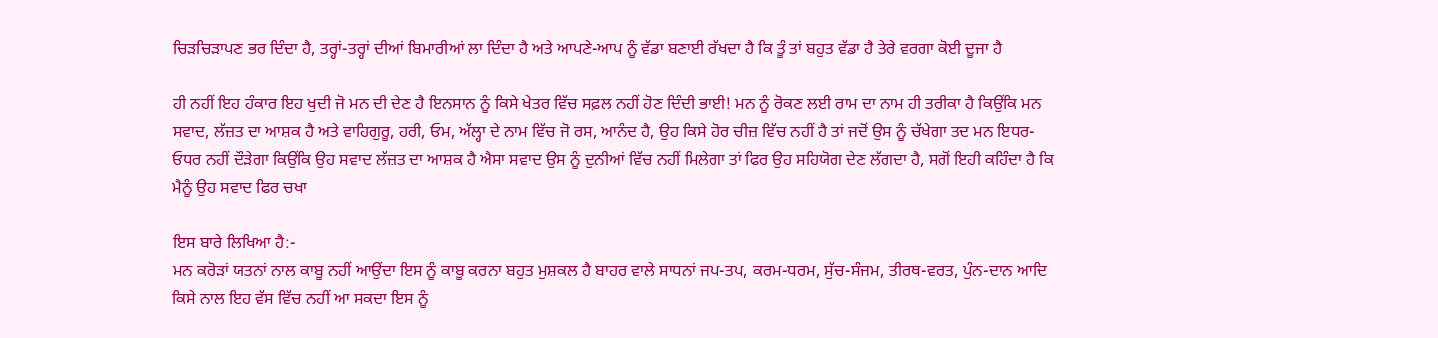ਚਿੜਚਿੜਾਪਣ ਭਰ ਦਿੰਦਾ ਹੈ, ਤਰ੍ਹਾਂ-ਤਰ੍ਹਾਂ ਦੀਆਂ ਬਿਮਾਰੀਆਂ ਲਾ ਦਿੰਦਾ ਹੈ ਅਤੇ ਆਪਣੇ-ਆਪ ਨੂੰ ਵੱਡਾ ਬਣਾਈ ਰੱਖਦਾ ਹੈ ਕਿ ਤੂੰ ਤਾਂ ਬਹੁਤ ਵੱਡਾ ਹੈ ਤੇਰੇ ਵਰਗਾ ਕੋਈ ਦੂਜਾ ਹੈ

ਹੀ ਨਹੀਂ ਇਹ ਹੰਕਾਰ ਇਹ ਖੁਦੀ ਜੋ ਮਨ ਦੀ ਦੇਣ ਹੈ ਇਨਸਾਨ ਨੂੰ ਕਿਸੇ ਖੇਤਰ ਵਿੱਚ ਸਫ਼ਲ ਨਹੀਂ ਹੋਣ ਦਿੰਦੀ ਭਾਈ! ਮਨ ਨੂੰ ਰੋਕਣ ਲਈ ਰਾਮ ਦਾ ਨਾਮ ਹੀ ਤਰੀਕਾ ਹੈ ਕਿਉਂਕਿ ਮਨ ਸਵਾਦ, ਲੱਜ਼ਤ ਦਾ ਆਸ਼ਕ ਹੈ ਅਤੇ ਵਾਹਿਗੁਰੂ, ਹਰੀ, ਓਮ, ਅੱਲ੍ਹਾ ਦੇ ਨਾਮ ਵਿੱਚ ਜੋ ਰਸ, ਆਨੰਦ ਹੈ, ਉਹ ਕਿਸੇ ਹੋਰ ਚੀਜ਼ ਵਿੱਚ ਨਹੀਂ ਹੈ ਤਾਂ ਜਦੋਂ ਉਸ ਨੂੰ ਚੱਖੇਗਾ ਤਦ ਮਨ ਇਧਰ-ਓਧਰ ਨਹੀਂ ਦੌੜੇਗਾ ਕਿਉਂਕਿ ਉਹ ਸਵਾਦ ਲੱਜ਼ਤ ਦਾ ਆਸ਼ਕ ਹੈ ਐਸਾ ਸਵਾਦ ਉਸ ਨੂੰ ਦੁਨੀਆਂ ਵਿੱਚ ਨਹੀਂ ਮਿਲੇਗਾ ਤਾਂ ਫਿਰ ਉਹ ਸਹਿਯੋਗ ਦੇਣ ਲੱਗਦਾ ਹੈ, ਸਗੋਂ ਇਹੀ ਕਹਿੰਦਾ ਹੈ ਕਿ ਮੈਨੂੰ ਉਹ ਸਵਾਦ ਫਿਰ ਚਖਾ

ਇਸ ਬਾਰੇ ਲਿਖਿਆ ਹੈ:-
ਮਨ ਕਰੋੜਾਂ ਯਤਨਾਂ ਨਾਲ ਕਾਬੂ ਨਹੀਂ ਆਉਂਦਾ ਇਸ ਨੂੰ ਕਾਬੂ ਕਰਨਾ ਬਹੁਤ ਮੁਸ਼ਕਲ ਹੈ ਬਾਹਰ ਵਾਲੇ ਸਾਧਨਾਂ ਜਪ-ਤਪ, ਕਰਮ-ਧਰਮ, ਸੁੱਚ-ਸੰਜਮ, ਤੀਰਥ-ਵਰਤ, ਪੁੰਨ-ਦਾਨ ਆਦਿ ਕਿਸੇ ਨਾਲ ਇਹ ਵੱਸ ਵਿੱਚ ਨਹੀਂ ਆ ਸਕਦਾ ਇਸ ਨੂੰ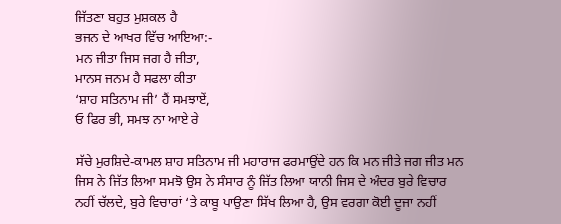ਜਿੱਤਣਾ ਬਹੁਤ ਮੁਸ਼ਕਲ ਹੈ
ਭਜਨ ਦੇ ਆਖਰ ਵਿੱਚ ਆਇਆ:-
ਮਨ ਜੀਤਾ ਜਿਸ ਜਗ ਹੈ ਜੀਤਾ,
ਮਾਨਸ ਜਨਮ ਹੈ ਸਫਲਾ ਕੀਤਾ
‘ਸ਼ਾਹ ਸਤਿਨਾਮ ਜੀ’ ਹੈਂ ਸਮਝਾਏਂ,
ਓ ਫਿਰ ਭੀ, ਸਮਝ ਨਾ ਆਏ ਰੇ

ਸੱਚੇ ਮੁਰਸ਼ਿਦੇ-ਕਾਮਲ ਸ਼ਾਹ ਸਤਿਨਾਮ ਜੀ ਮਹਾਰਾਜ ਫਰਮਾਉਂਦੇ ਹਨ ਕਿ ਮਨ ਜੀਤੇ ਜਗ ਜੀਤ ਮਨ ਜਿਸ ਨੇ ਜਿੱਤ ਲਿਆ ਸਮਝੋ ਉਸ ਨੇ ਸੰਸਾਰ ਨੂੰ ਜਿੱਤ ਲਿਆ ਯਾਨੀ ਜਿਸ ਦੇ ਅੰਦਰ ਬੁਰੇ ਵਿਚਾਰ ਨਹੀਂ ਚੱਲਦੇ, ਬੁਰੇ ਵਿਚਾਰਾਂ ‘ਤੇ ਕਾਬੂ ਪਾਉਣਾ ਸਿੱਖ ਲਿਆ ਹੈ, ਉਸ ਵਰਗਾ ਕੋਈ ਦੂਜਾ ਨਹੀਂ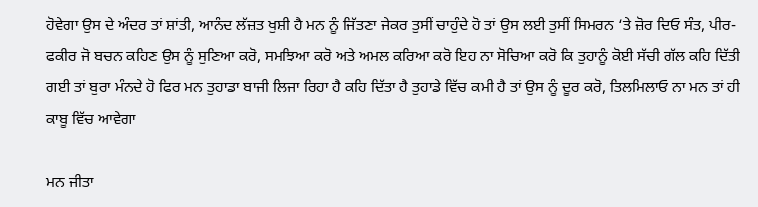ਹੋਵੇਗਾ ਉਸ ਦੇ ਅੰਦਰ ਤਾਂ ਸ਼ਾਂਤੀ, ਆਨੰਦ ਲੱਜ਼ਤ ਖੁਸ਼ੀ ਹੈ ਮਨ ਨੂੰ ਜਿੱਤਣਾ ਜੇਕਰ ਤੁਸੀਂ ਚਾਹੁੰਦੇ ਹੋ ਤਾਂ ਉਸ ਲਈ ਤੁਸੀਂ ਸਿਮਰਨ ‘ਤੇ ਜ਼ੋਰ ਦਿਓ ਸੰਤ, ਪੀਰ-ਫਕੀਰ ਜੋ ਬਚਨ ਕਹਿਣ ਉਸ ਨੂੰ ਸੁਣਿਆ ਕਰੋ, ਸਮਝਿਆ ਕਰੋ ਅਤੇ ਅਮਲ ਕਰਿਆ ਕਰੋ ਇਹ ਨਾ ਸੋਚਿਆ ਕਰੋ ਕਿ ਤੁਹਾਨੂੰ ਕੋਈ ਸੱਚੀ ਗੱਲ ਕਹਿ ਦਿੱਤੀ ਗਈ ਤਾਂ ਬੁਰਾ ਮੰਨਦੇ ਹੋ ਫਿਰ ਮਨ ਤੁਹਾਡਾ ਬਾਜੀ ਲਿਜਾ ਰਿਹਾ ਹੈ ਕਹਿ ਦਿੱਤਾ ਹੈ ਤੁਹਾਡੇ ਵਿੱਚ ਕਮੀ ਹੈ ਤਾਂ ਉਸ ਨੂੰ ਦੂਰ ਕਰੋ, ਤਿਲਮਿਲਾਓ ਨਾ ਮਨ ਤਾਂ ਹੀ ਕਾਬੂ ਵਿੱਚ ਆਵੇਗਾ

ਮਨ ਜੀਤਾ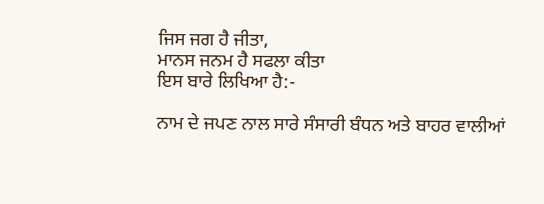ਜਿਸ ਜਗ ਹੈ ਜੀਤਾ,
ਮਾਨਸ ਜਨਮ ਹੈ ਸਫਲਾ ਕੀਤਾ
ਇਸ ਬਾਰੇ ਲਿਖਿਆ ਹੈ:-

ਨਾਮ ਦੇ ਜਪਣ ਨਾਲ ਸਾਰੇ ਸੰਸਾਰੀ ਬੰਧਨ ਅਤੇ ਬਾਹਰ ਵਾਲੀਆਂ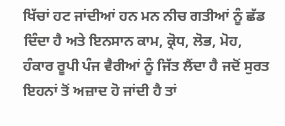ਖਿੱਚਾਂ ਹਟ ਜਾਂਦੀਆਂ ਹਨ ਮਨ ਨੀਚ ਗਤੀਆਂ ਨੂੰ ਛੱਡ ਦਿੰਦਾ ਹੈ ਅਤੇ ਇਨਸਾਨ ਕਾਮ, ਕ੍ਰੋਧ, ਲੋਭ, ਮੋਹ, ਹੰਕਾਰ ਰੂਪੀ ਪੰਜ ਵੈਰੀਆਂ ਨੂੰ ਜਿੱਤ ਲੈਂਦਾ ਹੈ ਜਦੋਂ ਸੁਰਤ ਇਹਨਾਂ ਤੋਂ ਅਜ਼ਾਦ ਹੋ ਜਾਂਦੀ ਹੈ ਤਾਂ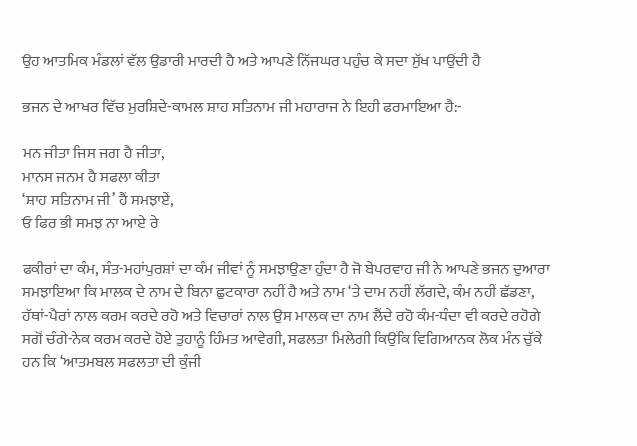ਉਹ ਆਤਮਿਕ ਮੰਡਲਾਂ ਵੱਲ ਉਡਾਰੀ ਮਾਰਦੀ ਹੈ ਅਤੇ ਆਪਣੇ ਨਿੱਜਘਰ ਪਹੁੰਚ ਕੇ ਸਦਾ ਸੁੱਖ ਪਾਉਂਦੀ ਹੈ

ਭਜਨ ਦੇ ਆਖਰ ਵਿੱਚ ਮੁਰਸ਼ਿਦੇ-ਕਾਮਲ ਸ਼ਾਹ ਸਤਿਨਾਮ ਜੀ ਮਹਾਰਾਜ ਨੇ ਇਹੀ ਫਰਮਾਇਆ ਹੈ:-

ਮਨ ਜੀਤਾ ਜਿਸ ਜਗ ਹੈ ਜੀਤਾ,
ਮਾਨਸ ਜਨਮ ਹੈ ਸਫਲਾ ਕੀਤਾ
‘ਸ਼ਾਹ ਸਤਿਨਾਮ ਜੀ’ ਹੈਂ ਸਮਝਾਏਂ,
ਓ ਫਿਰ ਭੀ ਸਮਝ ਨਾ ਆਏ ਰੇ

ਫਕੀਰਾਂ ਦਾ ਕੰਮ, ਸੰਤ-ਮਹਾਂਪੁਰਸ਼ਾਂ ਦਾ ਕੰਮ ਜੀਵਾਂ ਨੂੰ ਸਮਝਾਉਣਾ ਹੁੰਦਾ ਹੈ ਜੋ ਬੇਪਰਵਾਹ ਜੀ ਨੇ ਆਪਣੇ ਭਜਨ ਦੁਆਰਾ ਸਮਝਾਇਆ ਕਿ ਮਾਲਕ ਦੇ ਨਾਮ ਦੇ ਬਿਨਾ ਛੁਟਕਾਰਾ ਨਹੀਂ ਹੈ ਅਤੇ ਨਾਮ ‘ਤੇ ਦਾਮ ਨਹੀਂ ਲੱਗਦੇ, ਕੰਮ ਨਹੀਂ ਛੱਡਣਾ, ਹੱਥਾਂ-ਪੈਰਾਂ ਨਾਲ ਕਰਮ ਕਰਦੇ ਰਹੋ ਅਤੇ ਵਿਚਾਰਾਂ ਨਾਲ ਉਸ ਮਾਲਕ ਦਾ ਨਾਮ ਲੈਂਦੇ ਰਹੋ ਕੰਮ-ਧੰਦਾ ਵੀ ਕਰਦੇ ਰਹੋਗੇ ਸਗੋਂ ਚੰਗੇ-ਨੇਕ ਕਰਮ ਕਰਦੇ ਹੋਏ ਤੁਹਾਨੂੰ ਹਿੰਮਤ ਆਵੇਗੀ, ਸਫਲਤਾ ਮਿਲੇਗੀ ਕਿਉਂਕਿ ਵਿਗਿਆਨਕ ਲੋਕ ਮੰਨ ਚੁੱਕੇ ਹਨ ਕਿ ‘ਆਤਮਬਲ ਸਫਲਤਾ ਦੀ ਕੁੰਜੀ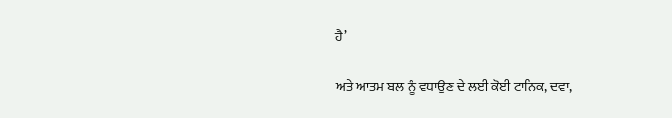ਹੈ’

ਅਤੇ ਆਤਮ ਬਲ ਨੂੰ ਵਧਾਉਣ ਦੇ ਲਈ ਕੋਈ ਟਾਨਿਕ, ਦਵਾ,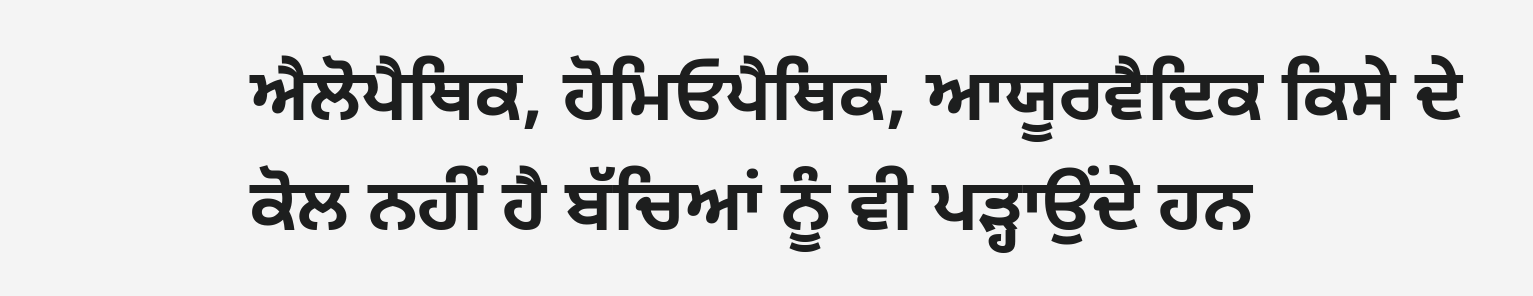ਐਲੋਪੈਥਿਕ, ਹੋਮਿਓਪੈਥਿਕ, ਆਯੂਰਵੈਦਿਕ ਕਿਸੇ ਦੇ ਕੋਲ ਨਹੀਂ ਹੈ ਬੱਚਿਆਂ ਨੂੰ ਵੀ ਪੜ੍ਹਾਉਂਦੇ ਹਨ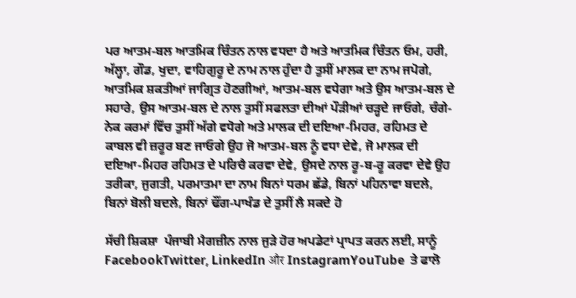ਪਰ ਆਤਮ-ਬਲ ਆਤਮਿਕ ਚਿੰਤਨ ਨਾਲ ਵਧਦਾ ਹੈ ਅਤੇ ਆਤਮਿਕ ਚਿੰਤਨ ਓਮ, ਹਰੀ, ਅੱਲ੍ਹਾ, ਗੌਡ, ਖੁਦਾ, ਵਾਹਿਗੁਰੂ ਦੇ ਨਾਮ ਨਾਲ ਹੁੰਦਾ ਹੈ ਤੁਸੀਂ ਮਾਲਕ ਦਾ ਨਾਮ ਜਪੋਗੇ, ਆਤਮਿਕ ਸ਼ਕਤੀਆਂ ਜਾਗ੍ਰਿਤ ਹੋਣਗੀਆਂ, ਆਤਮ-ਬਲ ਵਧੇਗਾ ਅਤੇ ਉਸ ਆਤਮ-ਬਲ ਦੇ ਸਹਾਰੇ, ਉਸ ਆਤਮ-ਬਲ ਦੇ ਨਾਲ ਤੁਸੀਂ ਸਫਲਤਾ ਦੀਆਂ ਪੌੜੀਆਂ ਚੜ੍ਹਦੇ ਜਾਓਗੇ, ਚੰਗੇ-ਨੇਕ ਕਰਮਾਂ ਵਿੱਚ ਤੁਸੀਂ ਅੱਗੇ ਵਧੋਗੇ ਅਤੇ ਮਾਲਕ ਦੀ ਦਇਆ-ਮਿਹਰ, ਰਹਿਮਤ ਦੇ ਕਾਬਲ ਵੀ ਜ਼ਰੂਰ ਬਣ ਜਾਓਗੇ ਉਹ ਜੋ ਆਤਮ-ਬਲ ਨੂੰ ਵਧਾ ਦੇਵੇ, ਜੋ ਮਾਲਕ ਦੀ ਦਇਆ-ਮਿਹਰ ਰਹਿਮਤ ਦੇ ਪਰਿਚੈ ਕਰਵਾ ਦੇਵੇ, ਉਸਦੇ ਨਾਲ ਰੂ-ਬ-ਰੂ ਕਰਵਾ ਦੇਵੇ ਉਹ ਤਰੀਕਾ, ਜੁਗਤੀ, ਪਰਮਾਤਮਾ ਦਾ ਨਾਮ ਬਿਨਾਂ ਧਰਮ ਛੱਡੇ, ਬਿਨਾਂ ਪਹਿਨਾਵਾ ਬਦਲੇ, ਬਿਨਾਂ ਬੋਲੀ ਬਦਲੇ, ਬਿਨਾਂ ਢੌਂਗ-ਪਾਖੰਡ ਦੇ ਤੁਸੀਂ ਲੈ ਸਕਦੇ ਹੋ

ਸੱਚੀ ਸ਼ਿਕਸ਼ਾ  ਪੰਜਾਬੀ ਮੈਗਜ਼ੀਨ ਨਾਲ ਜੁੜੇ ਹੋਰ ਅਪਡੇਟਾਂ ਪ੍ਰਾਪਤ ਕਰਨ ਲਈ, ਸਾਨੂੰ FacebookTwitter, LinkedIn और InstagramYouTube  ਤੇ ਫਾਲੋ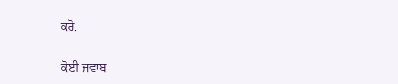ਕਰੋ.

ਕੋਈ ਜਵਾਬ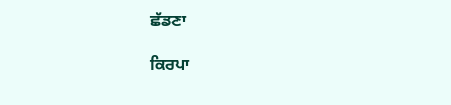ਛੱਡਣਾ

ਕਿਰਪਾ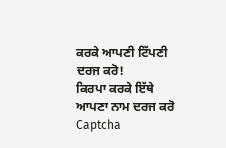ਕਰਕੇ ਆਪਣੀ ਟਿੱਪਣੀ ਦਰਜ ਕਰੋ!
ਕਿਰਪਾ ਕਰਕੇ ਇੱਥੇ ਆਪਣਾ ਨਾਮ ਦਰਜ ਕਰੋ
Captcha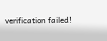verification failed!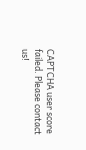CAPTCHA user score failed. Please contact us!